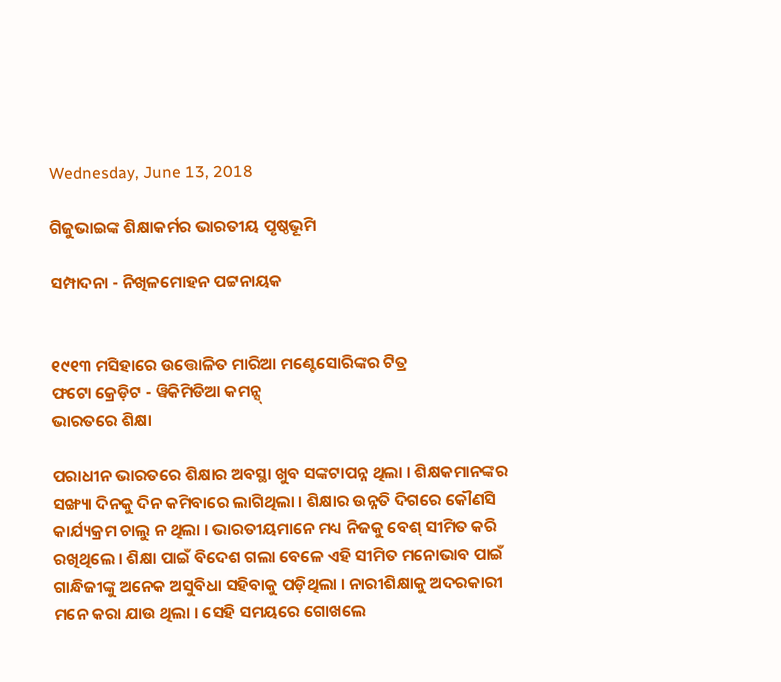Wednesday, June 13, 2018

ଗିଜୁଭାଇଙ୍କ ଶିକ୍ଷାକର୍ମର ଭାରତୀୟ ପୃଷ୍ଠଭୂମି

ସମ୍ପାଦନା - ନିଖିଳମୋହନ ପଟ୍ଟନାୟକ


୧୯୧୩ ମସିହାରେ ଉତ୍ତୋଳିତ ମାରିଆ ମଣ୍ଟେସୋରିଙ୍କର ଟିତ୍ର
ଫଟୋ କ୍ରେଡ଼ିଟ - ୱିକିମିଡିଆ କମନ୍ସ୍
ଭାରତରେ ଶିକ୍ଷା

ପରାଧୀନ ଭାରତରେ ଶିକ୍ଷାର ଅବସ୍ଥା ଖୁବ ସଙ୍କଟାପନ୍ନ ଥିଲା । ଶିକ୍ଷକମାନଙ୍କର ସଙ୍ଖ୍ୟା ଦିନକୁ ଦିନ କମିବାରେ ଲାଗିଥିଲା । ଶିକ୍ଷାର ଉନ୍ନତି ଦିଗରେ କୌଣସି କାର୍ଯ୍ୟକ୍ରମ ଚାଲୁ ନ ଥିଲା । ଭାରତୀୟମାନେ ମଧ୍ୟ ନିଜକୁ ବେଶ୍ ସୀମିତ କରି ରଖିଥିଲେ । ଶିକ୍ଷା ପାଇଁ ବିଦେଶ ଗଲା ବେଳେ ଏହି ସୀମିତ ମନୋଭାବ ପାଇଁ ଗାନ୍ଧିଜୀଙ୍କୁ ଅନେକ ଅସୁବିଧା ସହିବାକୁ ପଡ଼ିଥିଲା । ନାରୀଶିକ୍ଷାକୁ ଅଦରକାରୀ ମନେ କରା ଯାଉ ଥିଲା । ସେହି ସମୟରେ ଗୋଖଲେ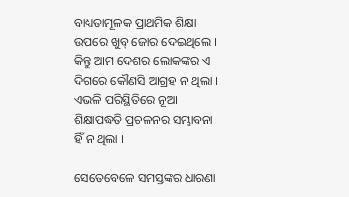ବାଧ୍ୟତାମୂଳକ ପ୍ରାଥମିକ ଶିକ୍ଷା ଉପରେ ଖୁବ୍ ଜୋର ଦେଇଥିଲେ । କିନ୍ତୁ ଆମ ଦେଶର ଲୋକଙ୍କର ଏ ଦିଗରେ କୌଣସି ଆଗ୍ରହ ନ ଥିଲା । ଏଭଳି ପରିସ୍ଥିତିରେ ନୂଆ ଶିକ୍ଷାପଦ୍ଧତି ପ୍ରଚଳନର ସମ୍ଭାବନା ହିଁ ନ ଥିଲା ।

ସେତେବେଳେ ସମସ୍ତଙ୍କର ଧାରଣା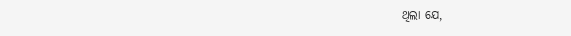ଥିଲା ଯେ,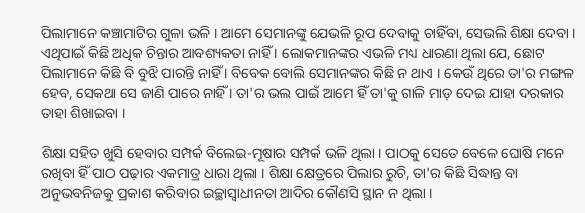ପିଲାମାନେ କଞ୍ଚାମାଟିର ଗୁଳା ଭଳି । ଆମେ ସେମାନଙ୍କୁ ଯେଭଳି ରୂପ ଦେବାକୁ ଚାହିଁବା, ସେଭଲି ଶିକ୍ଷା ଦେବା । ଏଥିପାଇଁ କିଛି ଅଧିକ ଚିନ୍ତାର ଆବଶ୍ୟକତା ନାହିଁ । ଲୋକମାନଙ୍କର ଏଭଳି ମଧ୍ୟ ଧାରଣା ଥିଲା ଯେ, ଛୋଟ ପିଲାମାନେ କିଛି ବି ବୁଝି ପାରନ୍ତି ନାହିଁ । ବିବେକ ବୋଲି ସେମାନଙ୍କର କିଛି ନ ଥାଏ । କେଉଁ ଥିରେ ତା'ର ମଙ୍ଗଳ ହେବ, ସେକଥା ସେ ଜାଣି ପାରେ ନାହିଁ । ତା'ର ଭଲ ପାଇଁ ଆମେ ହିଁ ତା'କୁ ଗାଳି ମାଡ଼ ଦେଇ ଯାହା ଦରକାର ତାହା ଶିଖାଇବା ।

ଶିକ୍ଷା ସହିତ ଖୁସି ହେବାର ସମ୍ପର୍କ ବିଲେଇ-ମୂଷାର ସମ୍ପର୍କ ଭଳି ଥିଲା । ପାଠକୁ ସେତେ ବେଳେ ଘୋଷି ମନେ ରଖିବା ହିଁ ପାଠ ପଢ଼ାର ଏକମାତ୍ର ଧାରା ଥିଲା । ଶିକ୍ଷା କ୍ଷେତ୍ରରେ ପିଲାର ରୁଚି, ତା'ର କିଛି ସିଦ୍ଧାନ୍ତ ବା ଅନୁଭବନିଜକୁ ପ୍ରକାଶ କରିବାର ଇଚ୍ଛାସ୍ୱାଧୀନତା ଆଦିର କୌଣସି ସ୍ଥାନ ନ ଥିଲା ।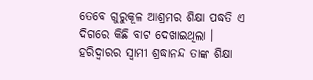ତେବେ ଗୁରୁକୂଳ ଆଶ୍ରମର ଶିକ୍ଷା ପଦ୍ଧତି ଏ ଦିଗରେ କିଛି ବାଟ ଦେଖାଇଥିଲା । ହରିଦ୍ୱାରର ସ୍ୱାମୀ ଶ୍ରଦ୍ଧାନନ୍ଦ ତାଙ୍କ ଶିକ୍ଷା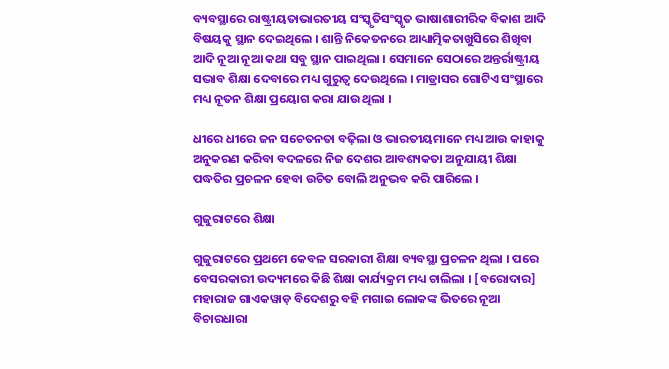ବ୍ୟବସ୍ଥାରେ ରାଷ୍ଟ୍ରୀୟତାଭାରତୀୟ ସଂସ୍କୃତିସଂସ୍କୃତ ଭାଷାଶାରୀରିକ ବିକାଶ ଆଦି ବିଷୟକୁ ସ୍ଥାନ ଦେଇଥିଲେ । ଶାନ୍ତି ନିକେତନରେ ଆଧ୍ୟାତ୍ମିକତାଖୁସିରେ ଶିଖିବା ଆଦି ନୂଆ ନୂଆ କଥା ସବୁ ସ୍ଥାନ ପାଇଥିଲା । ସେମାନେ ସେଠାରେ ଅନ୍ତର୍ରାଷ୍ଟ୍ରୀୟ ସଦ୍ଭାବ ଶିକ୍ଷା ଦେବାରେ ମଧ୍ୟ ଗୁରୁତ୍ୱ ଦେଉଥିଲେ । ମାଡ୍ରାସର ଗୋଟିଏ ସଂସ୍ଥାରେ ମଧ୍ୟ ନୂତନ ଶିକ୍ଷା ପ୍ରୟୋଗ କରା ଯାଉ ଥିଲା ।

ଧୀରେ ଧୀରେ ଜନ ସଚେତନତା ବଢ଼ିଲା ଓ ଭାରତୀୟମାନେ ମଧ୍ୟ ଆଉ କାହାକୁ ଅନୁକରଣ କରିବା ବଦଳରେ ନିଜ ଦେଶର ଆବଶ୍ୟକତା ଅନୁଯାୟୀ ଶିକ୍ଷା ପଦ୍ଧତିର ପ୍ରଚଳନ ହେବା ଉଚିତ ବୋଲି ଅନୁଭବ କରି ପାରିଲେ ।

ଗୁଜୁରାଟରେ ଶିକ୍ଷା

ଗୁଜୁରାଟରେ ପ୍ରଥମେ କେବଳ ସରକାରୀ ଶିକ୍ଷା ବ୍ୟବସ୍ଥା ପ୍ରଚଳନ ଥିଲା । ପରେ ବେସରକାରୀ ଉଦ୍ୟମରେ କିଛି ଶିକ୍ଷା କାର୍ଯ୍ୟକ୍ରମ ମଧ୍ୟ ଚାଲିଲା । [ବରୋଦାର] ମହାରାଜ ଗାଏକୱାଡ଼ ବିଦେଶରୁ ବହି ମଗାଇ ଲୋକଙ୍କ ଭିତରେ ନୂଆ ବିଚାରଧାରା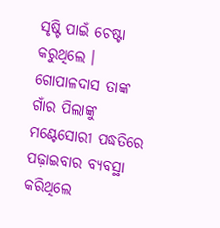ସୃଷ୍ଟି ପାଇଁ ଚେଷ୍ଟା କରୁଥିଲେ । ଗୋପାଳଦାସ ତାଙ୍କ ଗାଁର ପିଲାଙ୍କୁ ମଣ୍ଟେସୋରୀ ପଦ୍ଧତିରେ ପଢ଼ାଇବାର ବ୍ୟବସ୍ଥା କରିଥିଲେ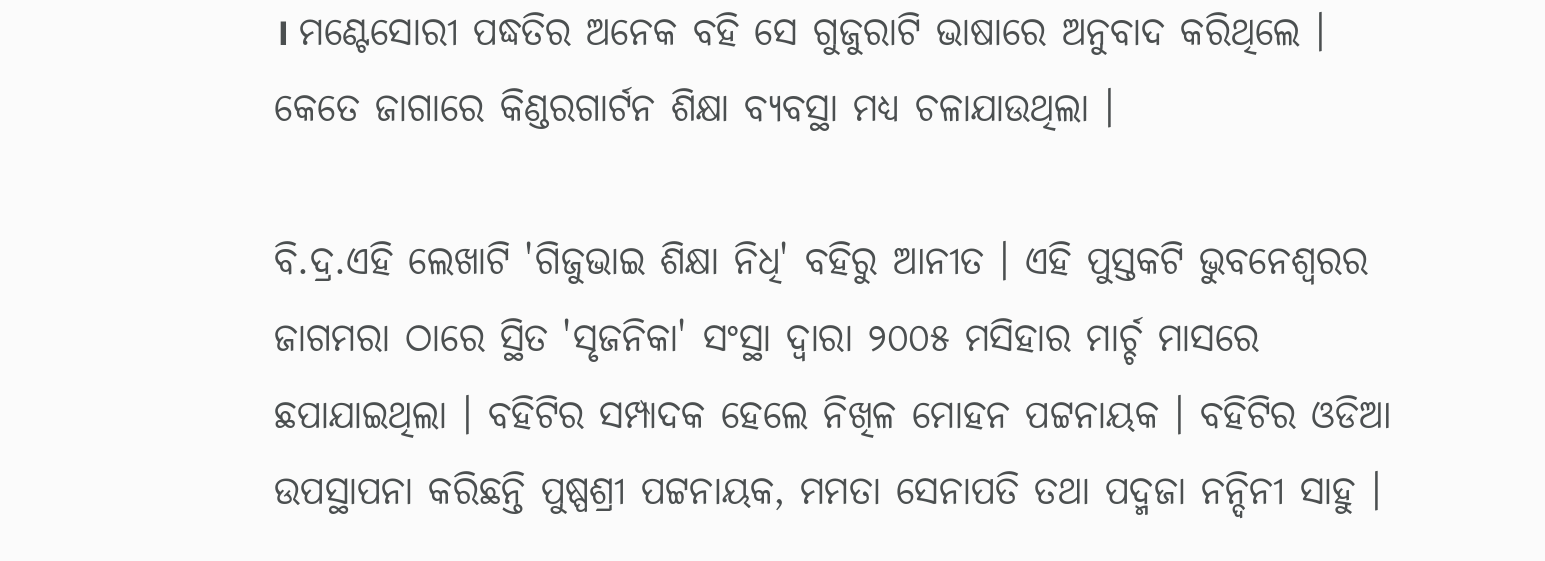। ମଣ୍ଟେସୋରୀ ପଦ୍ଧତିର ଅନେକ ବହି ସେ ଗୁଜୁରାଟି ଭାଷାରେ ଅନୁବାଦ କରିଥିଲେ । କେତେ ଜାଗାରେ କିଣ୍ଡରଗାର୍ଟନ ଶିକ୍ଷା ବ୍ୟବସ୍ଥା ମଧ୍ୟ ଚଳାଯାଉଥିଲା ।

ବି.ଦ୍ର.ଏହି ଲେଖାଟି 'ଗିଜୁଭାଇ ଶିକ୍ଷା ନିଧି' ବହିରୁ ଆନୀତ । ଏହି ପୁସ୍ତକଟି ଭୁବନେଶ୍ୱରର ଜାଗମରା ଠାରେ ସ୍ଥିତ 'ସୃଜନିକା' ସଂସ୍ଥା ଦ୍ୱାରା ୨୦୦୫ ମସିହାର ମାର୍ଚ୍ଚ ମାସରେ ଛପାଯାଇଥିଲା । ବହିଟିର ସମ୍ପାଦକ ହେଲେ ନିଖିଳ ମୋହନ ପଟ୍ଟନାୟକ । ବହିଟିର ଓଡିଆ ଉପସ୍ଥାପନା କରିଛନ୍ତି ପୁଷ୍ପଶ୍ରୀ ପଟ୍ଟନାୟକ, ମମତା ସେନାପତି ତଥା ପଦ୍ମଜା ନନ୍ଦିନୀ ସାହୁ ।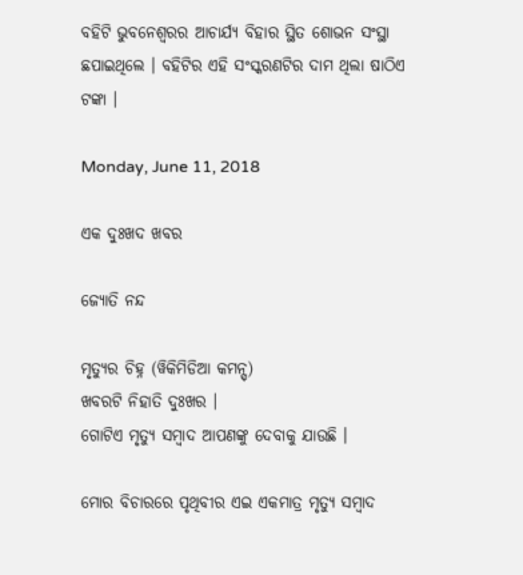ବହିଟି ଭୁବନେଶ୍ୱରର ଆଚାର୍ଯ୍ୟ ବିହାର ସ୍ଥିତ ଶୋଭନ ସଂସ୍ଥା ଛପାଇଥିଲେ । ବହିଟିର ଏହି ସଂସ୍କରଣଟିର ଦାମ ଥିଲା ଷାଠିଏ ଟଙ୍କା ।

Monday, June 11, 2018

ଏକ ଦୁଃଖଦ ଖବର

ଜ୍ୟୋତି ନନ୍ଦ

ମୃତ୍ୟୁର ଚିହ୍ନ (ୱିକିମିଡିଆ କମନ୍ସ୍)
ଖବରଟି ନିହାତି ଦୁଃଖର ।
ଗୋଟିଏ ମୃତ୍ୟୁ ସମ୍ବାଦ ଆପଣଙ୍କୁ ଦେବାକୁ ଯାଉଛି ।

ମୋର ବିଚାରରେ ପୃଥିବୀର ଏଇ ଏକମାତ୍ର ମୃତ୍ୟୁ ସମ୍ବାଦ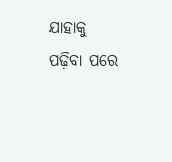ଯାହାକୁ ପଢ଼ିବା ପରେ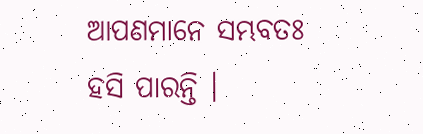ଆପଣମାନେ ସମ୍ଭବତଃ ହସି ପାରନ୍ତି ।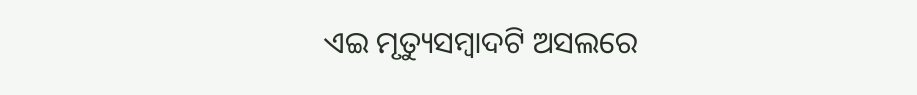ଏଇ ମୃତ୍ୟୁସମ୍ବାଦଟି ଅସଲରେ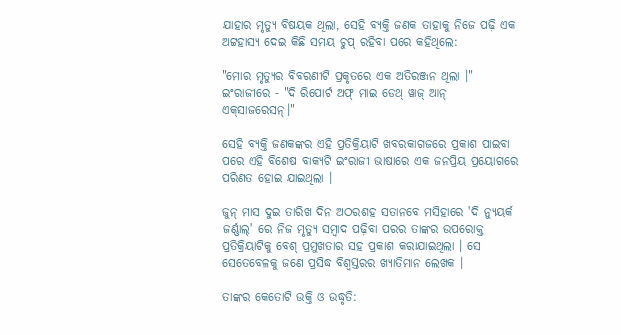ଯାହାର ମୃତ୍ୟୁ ବିଷୟକ ଥିଲା, ସେହି ବ୍ୟକ୍ତି ଜଣକ ତାହାକୁ ନିଜେ ପଢ଼ି ଏକ ଅଟ୍ଟହାସ୍ୟ ଦେଇ କିଛି ସମୟ ଚୁପ୍ ରହିବା ପରେ କହିଥିଲେ:

"ମୋର ମୃତ୍ୟୁର ବିବରଣୀଟି ପ୍ରକୃତରେ ଏକ ଅତିରଞ୍ଜନ ଥିଲା ।" ଇଂରାଜୀରେ - "ଦି ରିପୋର୍ଟ ଅଫ୍ ମାଇ ଡେଥ୍ ୱାଜ୍ ଆନ୍ ଏକ୍‌ସାଜରେସନ୍।"

ସେହି ବ୍ୟକ୍ତି ଜଣକଙ୍କର ଏହି ପ୍ରତିକ୍ରିୟାଟି ଖବରକାଗଜରେ ପ୍ରକାଶ ପାଇବା ପରେ ଏହି ବିଶେଷ ବାକ୍ୟଟି ଇଂରାଜୀ ଭାଷାରେ ଏକ ଜନପ୍ରିୟ ପ୍ରୟୋଗରେ ପରିଣତ ହୋଇ ଯାଇଥିଲା ।

ଜୁନ୍ ମାସ ଦୁଇ ତାରିଖ ଦିନ ଅଠରଶହ ସତାନବେ ମସିହାରେ 'ଦି ନ୍ୟୁୟର୍କ ଜର୍ଣ୍ଣାଲ୍' ରେ ନିଜ ମୃତ୍ୟୁ ସମ୍ବାଦ ପଢ଼ିବା ପରର ତାଙ୍କର ଉପରୋକ୍ତ ପ୍ରତିକ୍ରିୟାଟିକୁ ବେଶ୍ ପ୍ରମୁଖତାର ସହ ପ୍ରକାଶ କରାଯାଇଥିଲା । ସେ ସେତେବେଳକୁ ଜଣେ ପ୍ରସିଦ୍ଧ ବିଶ୍ୱସ୍ତରର ଖ୍ୟାତିମାନ ଲେଖକ ।

ତାଙ୍କର କେତୋଟି ଉକ୍ତି ଓ ଉଦ୍ଧୃତି: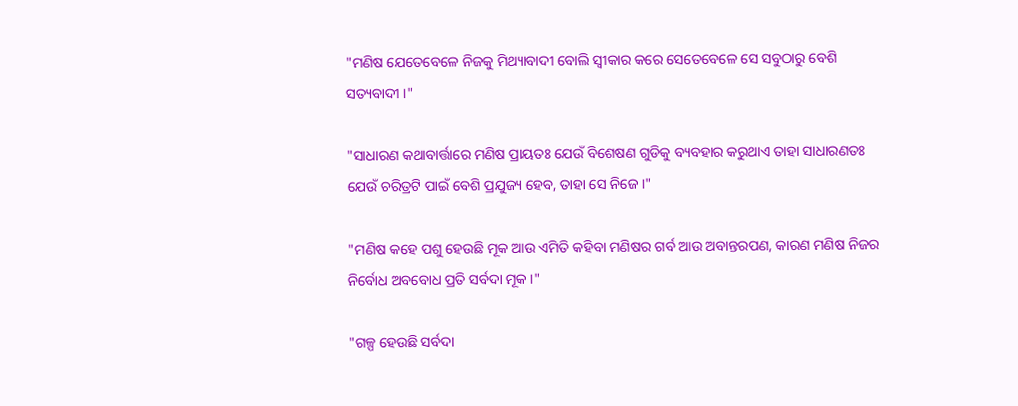"ମଣିଷ ଯେତେବେଳେ ନିଜକୁ ମିଥ୍ୟାବାଦୀ ବୋଲି ସ୍ୱୀକାର କରେ ସେତେବେଳେ ସେ ସବୁଠାରୁ ବେଶି ସତ୍ୟବାଦୀ ।"

"ସାଧାରଣ କଥାବାର୍ତ୍ତାରେ ମଣିଷ ପ୍ରାୟତଃ ଯେଉଁ ବିଶେଷଣ ଗୁଡିକୁ ବ୍ୟବହାର କରୁଥାଏ ତାହା ସାଧାରଣତଃ ଯେଉଁ ଚରିତ୍ରଟି ପାଇଁ ବେଶି ପ୍ରଯୁଜ୍ୟ ହେବ, ତାହା ସେ ନିଜେ ।"

"ମଣିଷ କହେ ପଶୁ ହେଉଛି ମୂକ ଆଉ ଏମିତି କହିବା ମଣିଷର ଗର୍ବ ଆଉ ଅବାନ୍ତରପଣ, କାରଣ ମଣିଷ ନିଜର ନିର୍ବୋଧ ଅବବୋଧ ପ୍ରତି ସର୍ବଦା ମୂକ ।"

"ଗଳ୍ପ ହେଉଛି ସର୍ବଦା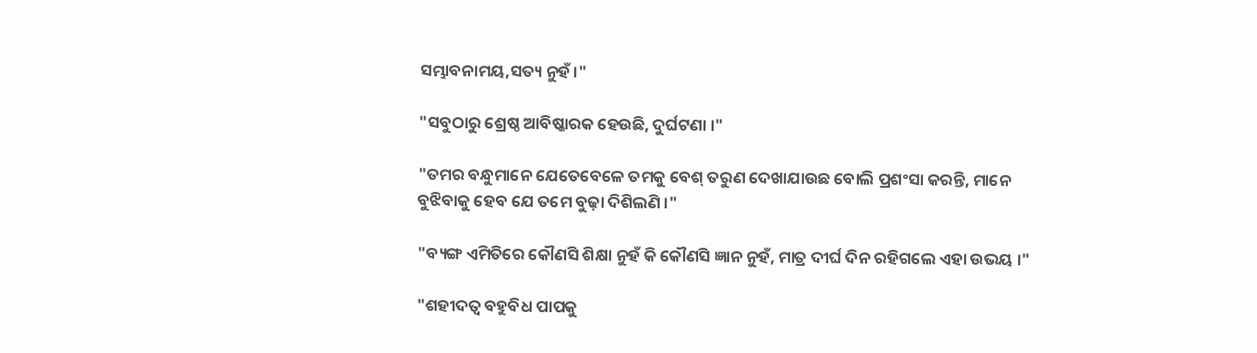ସମ୍ଭାବନାମୟ,ସତ୍ୟ ନୁହଁ ।"

"ସବୁଠାରୁ ଶ୍ରେଷ୍ଠ ଆବିଷ୍କାରକ ହେଉଛି, ଦୁର୍ଘଟଣା ।"

"ତମର ବନ୍ଧୁମାନେ ଯେତେବେଳେ ତମକୁ ବେଶ୍ ତରୁଣ ଦେଖାଯାଉଛ ବୋଲି ପ୍ରଶଂସା କରନ୍ତି, ମାନେ ବୁଝିବାକୁ ହେବ ଯେ ତମେ ବୁଢ଼ା ଦିଶିଲଣି ।"

"ବ୍ୟଙ୍ଗ ଏମିତିରେ କୌଣସି ଶିକ୍ଷା ନୁହଁ କି କୌଣସି ଜ୍ଞାନ ନୁହଁ, ମାତ୍ର ଦୀର୍ଘ ଦିନ ରହିଗଲେ ଏହା ଉଭୟ ।"

"ଶହୀଦତ୍ୱ ବହୁବିଧ ପାପକୁ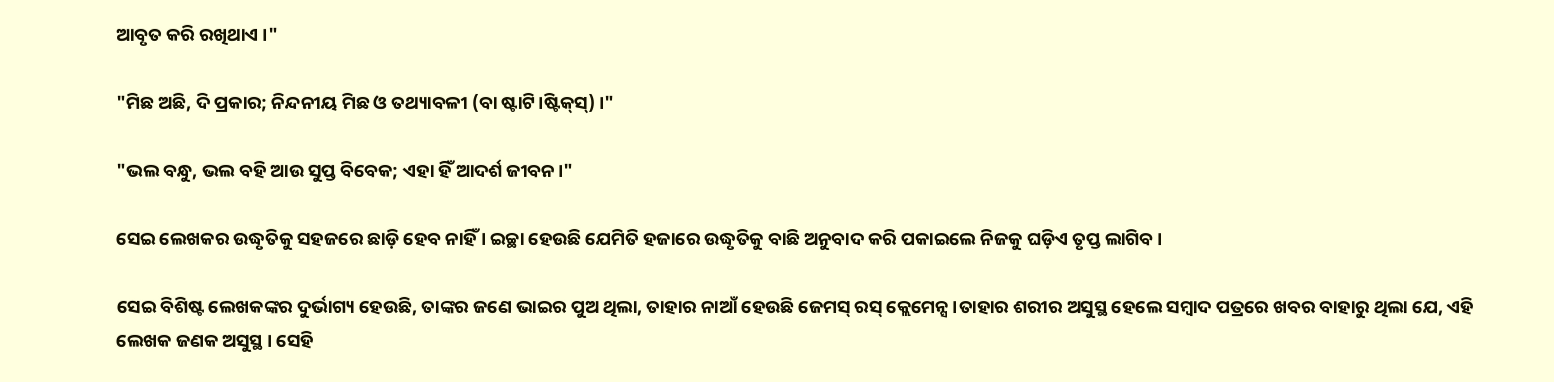ଆବୃତ କରି ରଖିଥାଏ ।"

"ମିଛ ଅଛି, ଦି ପ୍ରକାର; ନିନ୍ଦନୀୟ ମିଛ ଓ ତଥ୍ୟାବଳୀ (ବା ଷ୍ଟାଟି।ଷ୍ଟିକ୍‌ସ୍) ।"

"ଭଲ ବନ୍ଧୁ, ଭଲ ବହି ଆଉ ସୁପ୍ତ ବିବେକ; ଏହା ହିଁ ଆଦର୍ଶ ଜୀବନ।"

ସେଇ ଲେଖକର ଉଦ୍ଧୃତିକୁ ସହଜରେ ଛାଡ଼ି ହେବ ନାହିଁ । ଇଚ୍ଛା ହେଉଛି ଯେମିତି ହଜାରେ ଉଦ୍ଧୃତିକୁ ବାଛି ଅନୁବାଦ କରି ପକାଇଲେ ନିଜକୁ ଘଡ଼ିଏ ତୃପ୍ତ ଲାଗିବ ।

ସେଇ ବିଶିଷ୍ଟ ଲେଖକଙ୍କର ଦୁର୍ଭାଗ୍ୟ ହେଉଛି, ତାଙ୍କର ଜଣେ ଭାଇର ପୁଅ ଥିଲା, ତାହାର ନାଆଁ ହେଉଛି ଜେମସ୍ ରସ୍ କ୍ଲେମେନ୍ସ ।ତାହାର ଶରୀର ଅସୁସ୍ଥ ହେଲେ ସମ୍ବାଦ ପତ୍ରରେ ଖବର ବାହାରୁ ଥିଲା ଯେ, ଏହି ଲେଖକ ଜଣକ ଅସୁସ୍ଥ । ସେହି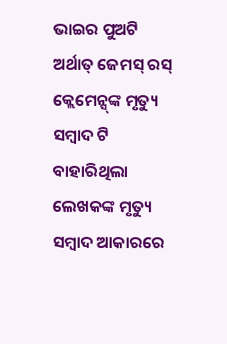ଭାଇର ପୁଅଟି ଅର୍ଥାତ୍ ଜେମସ୍ ରସ୍ କ୍ଲେମେନ୍ସ୍‌ଙ୍କ ମୃତ୍ୟୁ ସମ୍ବାଦ ଟି ବାହାରିଥିଲା ଲେଖକଙ୍କ ମୃତ୍ୟୁ ସମ୍ବାଦ ଆକାରରେ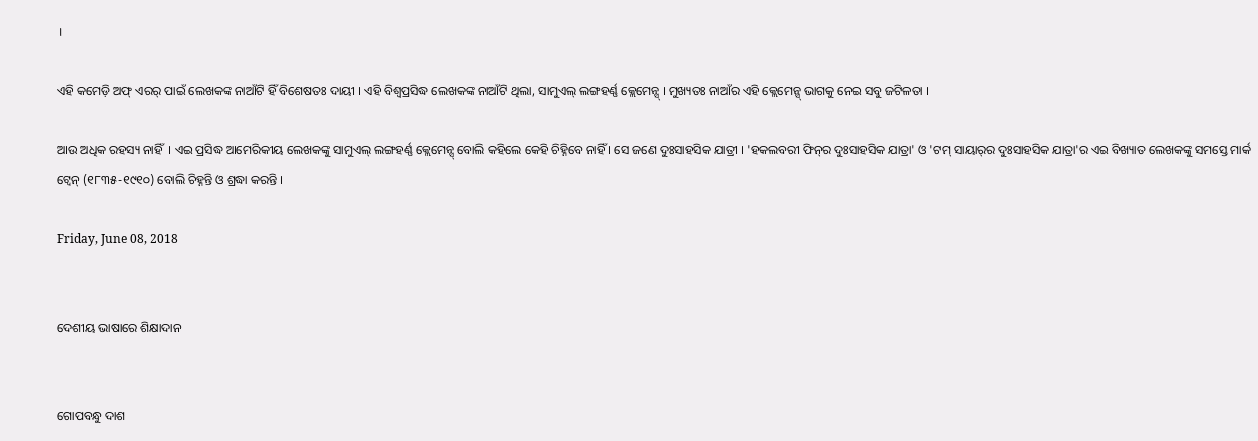।

ଏହି କମେଡ଼ି ଅଫ୍ ଏରର୍ ପାଇଁ ଲେଖକଙ୍କ ନାଆଁଟି ହିଁ ବିଶେଷତଃ ଦାୟୀ । ଏହି ବିଶ୍ୱପ୍ରସିଦ୍ଧ ଲେଖକଙ୍କ ନାଆଁଟି ଥିଲା, ସାମୁଏଲ୍ ଲଙ୍ଗହର୍ଣ୍ଣ କ୍ଲେମେନ୍ସ୍ । ମୁଖ୍ୟତଃ ନାଆଁର ଏହି କ୍ଲେମେନ୍ସ୍ ଭାଗକୁ ନେଇ ସବୁ ଜଟିଳତା ।

ଆଉ ଅଧିକ ରହସ୍ୟ ନାହିଁ  । ଏଇ ପ୍ରସିଦ୍ଧ ଆମେରିକୀୟ ଲେଖକଙ୍କୁ ସାମୁଏଲ୍ ଲଙ୍ଗହର୍ଣ୍ଣ କ୍ଲେମେନ୍ସ୍ ବୋଲି କହିଲେ କେହି ଚିହ୍ନିବେ ନାହିଁ । ସେ ଜଣେ ଦୁଃସାହସିକ ଯାତ୍ରୀ । 'ହକଲବରୀ ଫିନ୍‌ର ଦୁଃସାହସିକ ଯାତ୍ରା' ଓ 'ଟମ୍ ସାୟାର୍‌ର ଦୁଃସାହସିକ ଯାତ୍ରା'ର ଏଇ ବିଖ୍ୟାତ ଲେଖକଙ୍କୁ ସମସ୍ତେ ମାର୍କ ଟ୍ୱେନ୍ (୧୮୩୫-୧୯୧୦) ବୋଲି ଚିହ୍ନନ୍ତି ଓ ଶ୍ରଦ୍ଧା କରନ୍ତି ।

Friday, June 08, 2018


ଦେଶୀୟ ଭାଷାରେ ଶିକ୍ଷାଦାନ


ଗୋପବନ୍ଧୁ ଦାଶ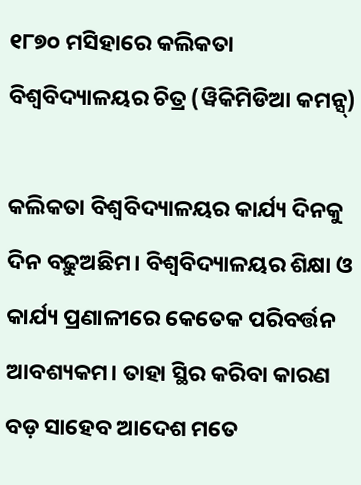୧୮୭୦ ମସିହାରେ କଲିକତା ବିଶ୍ୱବିଦ୍ୟାଳୟର ଚିତ୍ର (ୱିକିମିଡିଆ କମନ୍ସ୍)

କଲିକତା ବିଶ୍ୱବିଦ୍ୟାଳୟର କାର୍ଯ୍ୟ ଦିନକୁ ଦିନ ବଢ଼ୁଅଛିମ। ବିଶ୍ୱବିଦ୍ୟାଳୟର ଶିକ୍ଷା ଓ କାର୍ଯ୍ୟ ପ୍ରଣାଳୀରେ କେତେକ ପରିବର୍ତ୍ତନ ଆବଶ୍ୟକମ। ତାହା ସ୍ଥିର କରିବା କାରଣ ବଡ଼ ସାହେବ ଆଦେଶ ମତେ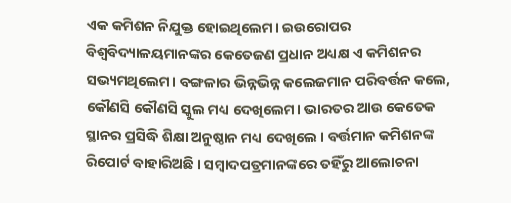ଏକ କମିଶନ ନିଯୁକ୍ତ ହୋଇଥିଲେମ। ଇଉରୋପର ବିଶ୍ୱବିଦ୍ୟାଳୟମାନଙ୍କର କେତେଜଣ ପ୍ରଧାନ ଅଧ୍ୟକ୍ଷ ଏ କମିଶନର ସଭ୍ୟମଥିଲେମ। ବଙ୍ଗଳାର ଭିନ୍ନଭିନ୍ନ କଲେଜମାନ ପରିବର୍ତ୍ତନ କଲେ, କୌଣସି କୌଣସି ସ୍କୁଲ ମଧ୍ୟ ଦେଖିଲେମ। ଭାରତର ଆଉ କେତେକ ସ୍ଥାନର ପ୍ରସିଦ୍ଧି ଶିକ୍ଷା ଅନୁଷ୍ଠାନ ମଧ୍ୟ ଦେଖିଲେ । ବର୍ତ୍ତମାନ କମିଶନଙ୍କ ରିପୋର୍ଟ ବାହାରିଅଛି । ସମ୍ୱାଦପତ୍ରମାନଙ୍କରେ ତହିଁରୁ ଆଲୋଚନା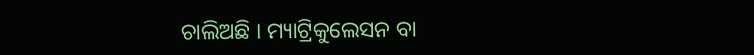ଚାଲିଅଛି । ମ୍ୟାଟ୍ରିକୁଲେସନ ବା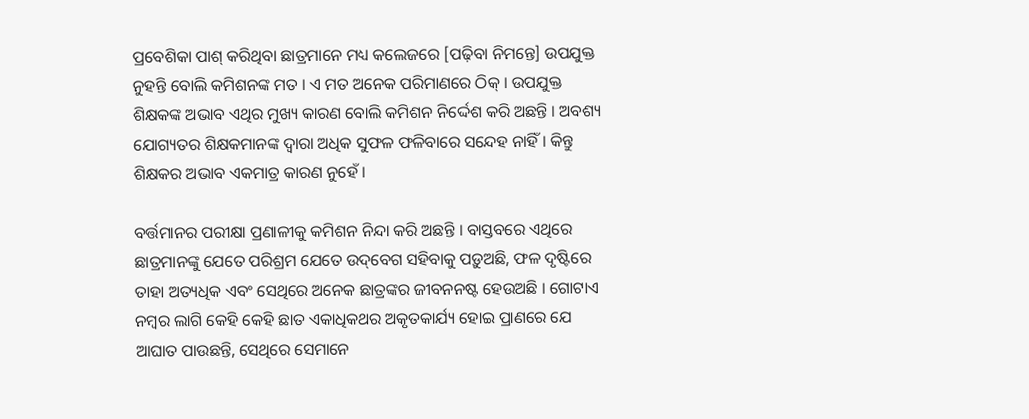ପ୍ରବେଶିକା ପାଶ୍ କରିଥିବା ଛାତ୍ରମାନେ ମଧ୍ୟ କଲେଜରେ [ପଢ଼ିବା ନିମନ୍ତେ] ଉପଯୁକ୍ତ ନୁହନ୍ତି ବୋଲି କମିଶନଙ୍କ ମତ । ଏ ମତ ଅନେକ ପରିମାଣରେ ଠିକ୍ । ଉପଯୁକ୍ତ ଶିକ୍ଷକଙ୍କ ଅଭାବ ଏଥିର ମୁଖ୍ୟ କାରଣ ବୋଲି କମିଶନ ନିର୍ଦ୍ଦେଶ କରି ଅଛନ୍ତି । ଅବଶ୍ୟ ଯୋଗ୍ୟତର ଶିକ୍ଷକମାନଙ୍କ ଦ୍ୱାରା ଅଧିକ ସୁଫଳ ଫଳିବାରେ ସନ୍ଦେହ ନାହିଁ । କିନ୍ତୁ ଶିକ୍ଷକର ଅଭାବ ଏକମାତ୍ର କାରଣ ନୁହେଁ ।

ବର୍ତ୍ତମାନର ପରୀକ୍ଷା ପ୍ରଣାଳୀକୁ କମିଶନ ନିନ୍ଦା କରି ଅଛନ୍ତି । ବାସ୍ତବରେ ଏଥିରେ ଛାତ୍ରମାନଙ୍କୁ ଯେତେ ପରିଶ୍ରମ ଯେତେ ଉଦ୍‌ବେଗ ସହିବାକୁ ପଡ଼ୁଅଛି, ଫଳ ଦୃଷ୍ଟିରେ ତାହା ଅତ୍ୟଧିକ ଏବଂ ସେଥିରେ ଅନେକ ଛାତ୍ରଙ୍କର ଜୀବନନଷ୍ଟ ହେଉଅଛି । ଗୋଟାଏ ନମ୍ୱର ଲାଗି କେହି କେହି ଛାତ ଏକାଧିକଥର ଅକୃତକାର୍ଯ୍ୟ ହୋଇ ପ୍ରାଣରେ ଯେ ଆଘାତ ପାଉଛନ୍ତି, ସେଥିରେ ସେମାନେ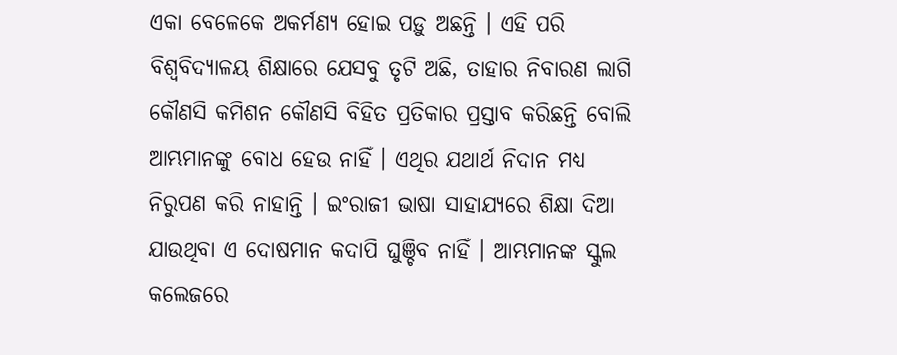ଏକା ବେଳେକେ ଅକର୍ମଣ୍ୟ ହୋଇ ପଡ଼ୁ ଅଛନ୍ତି । ଏହି ପରି ବିଶ୍ୱବିଦ୍ୟାଳୟ ଶିକ୍ଷାରେ ଯେସବୁ ତୃଟି ଅଛି, ତାହାର ନିବାରଣ ଲାଗି କୌଣସି କମିଶନ କୌଣସି ବିହିତ ପ୍ରତିକାର ପ୍ରସ୍ତାବ କରିଛନ୍ତି ବୋଲି ଆମ୍ଭମାନଙ୍କୁ ବୋଧ ହେଉ ନାହିଁ । ଏଥିର ଯଥାର୍ଥ ନିଦାନ ମଧ୍ୟ ନିରୁପଣ କରି ନାହାନ୍ତି । ଇଂରାଜୀ ଭାଷା ସାହାଯ୍ୟରେ ଶିକ୍ଷା ଦିଆ ଯାଉଥିବା ଏ ଦୋଷମାନ କଦାପି ଘୁଞ୍ଚିବ ନାହିଁ । ଆମ୍ଭମାନଙ୍କ ସ୍କୁଲ କଲେଜରେ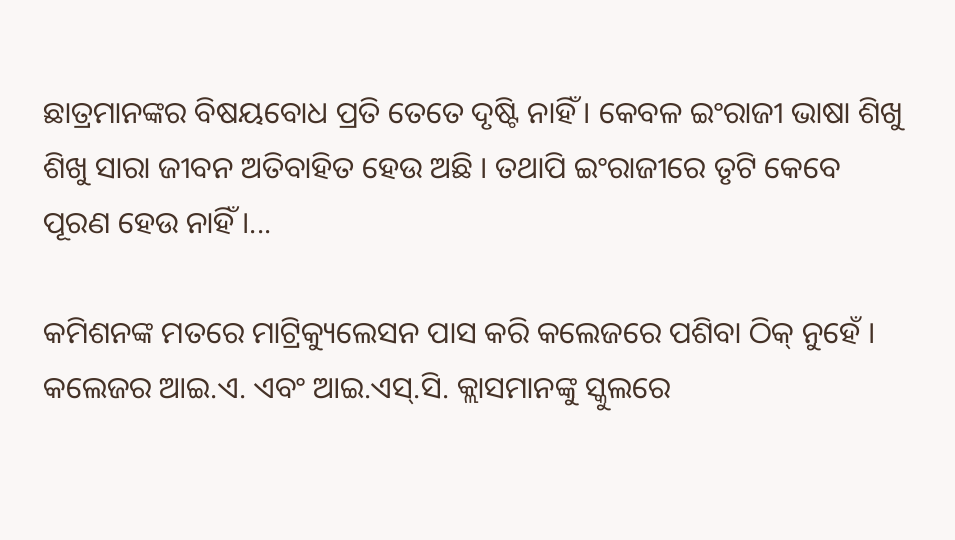ଛାତ୍ରମାନଙ୍କର ବିଷୟବୋଧ ପ୍ରତି ତେତେ ଦୃଷ୍ଟି ନାହିଁ । କେବଳ ଇଂରାଜୀ ଭାଷା ଶିଖୁ ଶିଖୁ ସାରା ଜୀବନ ଅତିବାହିତ ହେଉ ଅଛି । ତଥାପି ଇଂରାଜୀରେ ତୃଟି କେବେ ପୂରଣ ହେଉ ନାହିଁ ।...

କମିଶନଙ୍କ ମତରେ ମାଟ୍ରିକ୍ୟୁଲେସନ ପାସ କରି କଲେଜରେ ପଶିବା ଠିକ୍ ନୁହେଁ । କଲେଜର ଆଇ.ଏ. ଏବଂ ଆଇ.ଏସ୍‌.ସି. କ୍ଲାସମାନଙ୍କୁ ସ୍କୁଲରେ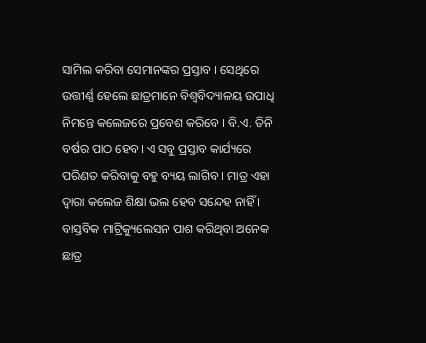ସାମିଲ କରିବା ସେମାନଙ୍କର ପ୍ରସ୍ତାବ । ସେଥିରେ ଉତ୍ତୀର୍ଣ୍ଣ ହେଲେ ଛାତ୍ରମାନେ ବିଶ୍ୱବିଦ୍ୟାଳୟ ଉପାଧି ନିମନ୍ତେ କଲେଜରେ ପ୍ରବେଶ କରିବେ । ବି.ଏ. ତିନି ବର୍ଷର ପାଠ ହେବ। ଏ ସବୁ ପ୍ରସ୍ତାବ କାର୍ଯ୍ୟରେ ପରିଣତ କରିବାକୁ ବହୁ ବ୍ୟୟ ଲାଗିବ । ମାତ୍ର ଏହା ଦ୍ୱାରା କଲେଜ ଶିକ୍ଷା ଭଲ ହେବ ସନ୍ଦେହ ନାହିଁ । ବାସ୍ତବିକ ମାଟ୍ରିକ୍ୟୁଲେସନ ପାଶ କରିଥିବା ଅନେକ ଛାତ୍ର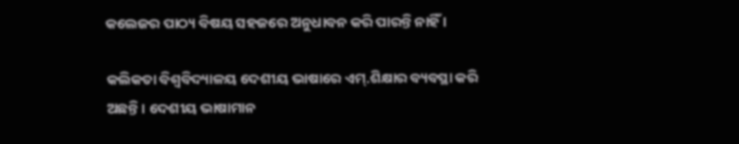କଲେଜର ପାଠ୍ୟ ବିଷୟ ସହଜରେ ଅନୁଧାବନ କରି ପାରନ୍ତି ନାହିଁ ।

କଲିକତା ବିଶ୍ୱବିଦ୍ୟାଳୟ ଦେଶୀୟ ଭାଷାରେ ଏମ୍.ଶିକ୍ଷାର ବ୍ୟବସ୍ଥା କରି ଅଛନ୍ତି। ଦେଶୀୟ ଭାଷାମାନ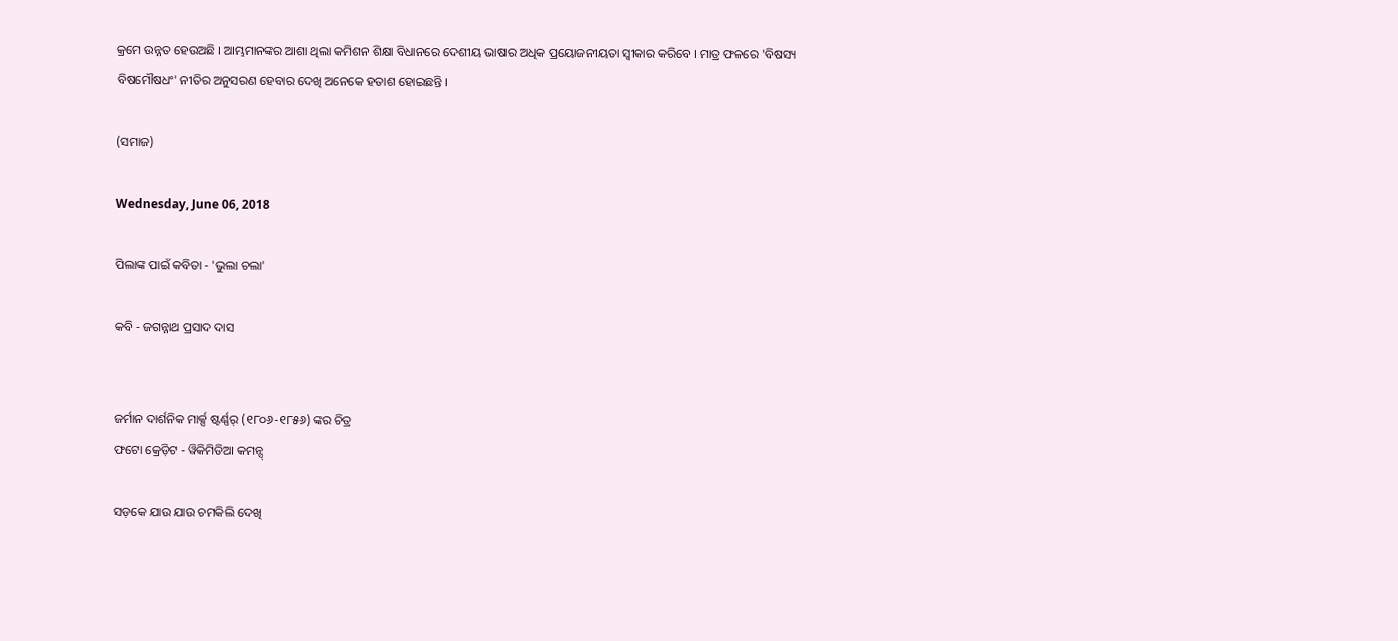କ୍ରମେ ଉନ୍ନତ ହେଉଅଛି । ଆମ୍ଭମାନଙ୍କର ଆଶା ଥିଲା କମିଶନ ଶିକ୍ଷା ବିଧାନରେ ଦେଶୀୟ ଭାଷାର ଅଧିକ ପ୍ରୟୋଜନୀୟତା ସ୍ୱୀକାର କରିବେ । ମାତ୍ର ଫଳରେ 'ବିଷସ୍ୟ ବିଷମୌଷଧଂ' ନୀତିର ଅନୁସରଣ ହେବାର ଦେଖି ଅନେକେ ହତାଶ ହୋଇଛନ୍ତି ।

(ସମାଜ)

Wednesday, June 06, 2018

ପିଲାଙ୍କ ପାଇଁ କବିତା - 'ଭୁଲା ଚଲା'

କବି - ଜଗନ୍ନାଥ ପ୍ରସାଦ ଦାସ


ଜର୍ମାନ ଦାର୍ଶନିକ ମାର୍କ୍ସ ଷ୍ଟର୍ଣ୍ଣର୍‌ (୧୮୦୬-୧୮୫୬) ଙ୍କର ଚିତ୍ର
ଫଟୋ କ୍ରେଡ଼ିଟ - ୱିକିମିଡିଆ କମନ୍ସ୍

ସଡ଼କେ ଯାଉ ଯାଉ ଚମକିଲି ଦେଖି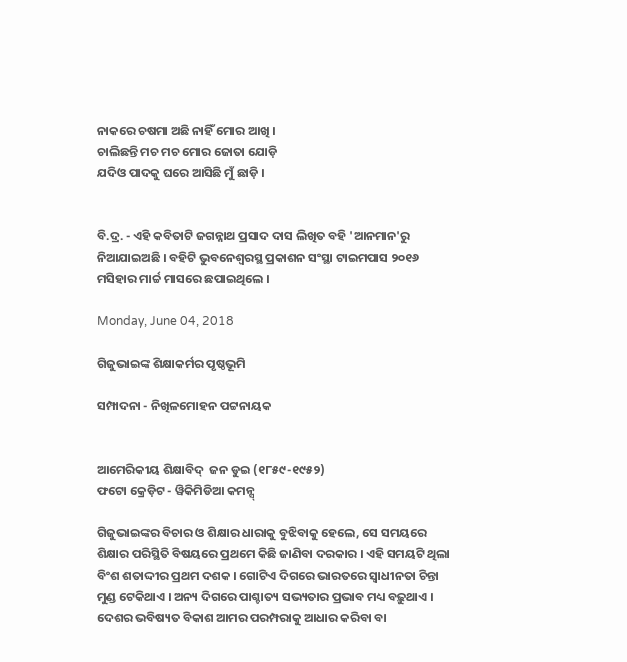ନାକରେ ଚଷମା ଅଛି ନାହିଁ ମୋର ଆଖି ।
ଚାଲିଛନ୍ତି ମଚ ମଚ ମୋର ଜୋତା ଯୋଡ଼ି
ଯଦିଓ ପାଦକୁ ଘରେ ଆସିଛି ମୁଁ ଛାଡ଼ି ।


ବି.ଦ୍ର. - ଏହି କବିତାଟି ଜଗନ୍ନାଥ ପ୍ରସାଦ ଦାସ ଲିଖିତ ବହି 'ଆନମାନ'ରୁ ନିଆଯାଇଅଛି । ବହିଟି ଭୁବନେଶ୍ୱରସ୍ଥ ପ୍ରକାଶନ ସଂସ୍ଥା ଟାଇମପାସ ୨୦୧୬ ମସିହାର ମାର୍ଚ୍ଚ ମାସରେ ଛପାଇଥିଲେ ।

Monday, June 04, 2018

ଗିଜୁଭାଇଙ୍କ ଶିକ୍ଷାକର୍ମର ପୃଷ୍ଠଭୂମି

ସମ୍ପାଦନା - ନିଖିଳମୋହନ ପଟ୍ଟନାୟକ


ଆମେରିକୀୟ ଶିକ୍ଷାବିଦ୍  ଜନ ଡୁଇ (୧୮୫୯-୧୯୫୨)
ଫଟୋ କ୍ରେଡ଼ିଟ - ୱିକିମିଡିଆ କମନ୍ସ୍

ଗିଜୁଭାଇଙ୍କର ବିଚାର ଓ ଶିକ୍ଷାର ଧାରାକୁ ବୁଝିବାକୁ ହେଲେ, ସେ ସମୟରେ ଶିକ୍ଷାର ପରିସ୍ଥିତି ବିଷୟରେ ପ୍ରଥମେ କିଛି ଜାଣିବା ଦରକାର । ଏହି ସମୟଟି ଥିଲା ବିଂଶ ଶତାଦ୍ଦୀର ପ୍ରଥମ ଦଶକ । ଗୋଟିଏ ଦିଗରେ ଭାରତରେ ସ୍ୱାଧୀନତା ଚିନ୍ତା ମୁଣ୍ଡ ଟେକିଥାଏ । ଅନ୍ୟ ଦିଗରେ ପାଶ୍ଚାତ୍ୟ ସଭ୍ୟତାର ପ୍ରଭାବ ମଧ୍ୟ ବଢ଼ୁଥାଏ । ଦେଶର ଭବିଷ୍ୟତ ବିକାଶ ଆମର ପରମ୍ପରାକୁ ଆଧାର କରିବା ବା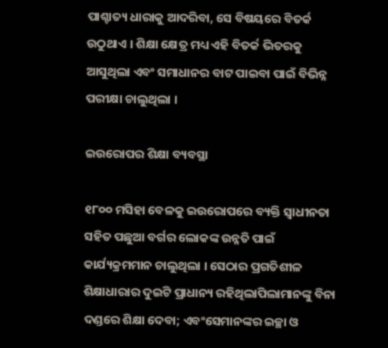ପାଶ୍ଚାତ୍ୟ ଧାରାକୁ ଆଦରିବା, ସେ ବିଷୟରେ ବିତର୍କ ଉଠୁଥାଏ । ଶିକ୍ଷା କ୍ଷେତ୍ର ମଧ୍ୟ ଏହି ବିତର୍କ ଭିତରକୁ ଆସୁଥିଲା ଏବଂ ସମାଧାନର ବାଟ ପାଇବା ପାଇଁ ବିଭିନ୍ନ ପରୀକ୍ଷା ଚାଲୁଥିଲା ।

ଇଉରୋପର ଶିକ୍ଷା ବ୍ୟବସ୍ଥା

୧୮୦୦ ମସିହା ବେଳକୁ ଇଉରୋପରେ ବ୍ୟକ୍ତି ସ୍ୱାଧୀନତା ସହିତ ପଛୁଆ ବର୍ଗର ଲୋକଙ୍କ ଉନ୍ନତି ପାଇଁ କାର୍ଯ୍ୟକ୍ରମମାନ ଚାଲୁଥିଲା । ସେଠାର ପ୍ରଗତିଶୀଳ ଶିକ୍ଷାଧାରାର ଦୁଇଟି ପ୍ରାଧାନ୍ୟ ରହିଥିଲାପିଲାମାନଙ୍କୁ ବିନା ଦଣ୍ଡରେ ଶିକ୍ଷା ଦେବା; ଏବଂସେମାନଙ୍କର ଇଚ୍ଛା ଓ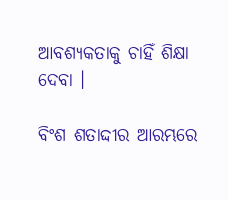ଆବଶ୍ୟକତାକୁ ଚାହିଁ ଶିକ୍ଷା ଦେବା ।

ବିଂଶ ଶତାଦ୍ଦୀର ଆରମ୍ଭରେ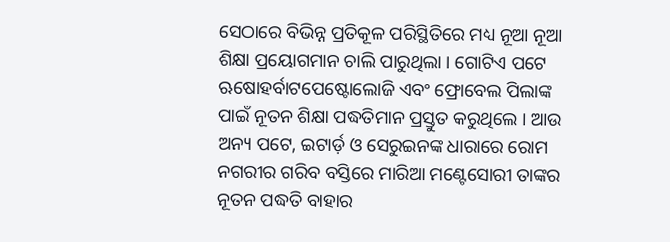ସେଠାରେ ବିଭିନ୍ନ ପ୍ରତିକୂଳ ପରିସ୍ଥିତିରେ ମଧ୍ୟ ନୂଆ ନୂଆ ଶିକ୍ଷା ପ୍ରୟୋଗମାନ ଚାଲି ପାରୁଥିଲା । ଗୋଟିଏ ପଟେ ଋଷୋହର୍ବାଟପେଷ୍ଟୋଲୋଜି ଏବଂ ଫ୍ରୋବେଲ ପିଲାଙ୍କ ପାଇଁ ନୂତନ ଶିକ୍ଷା ପଦ୍ଧତିମାନ ପ୍ରସ୍ତୁତ କରୁଥିଲେ । ଆଉ ଅନ୍ୟ ପଟେ, ଇଟାର୍ଡ଼ ଓ ସେରୁଇନଙ୍କ ଧାରାରେ ରୋମ ନଗରୀର ଗରିବ ବସ୍ତିରେ ମାରିଆ ମଣ୍ଟେସୋରୀ ତାଙ୍କର ନୂତନ ପଦ୍ଧତି ବାହାର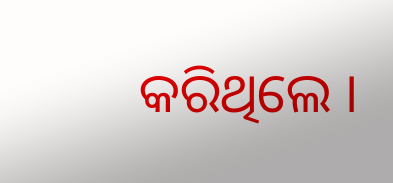କରିଥିଲେ ।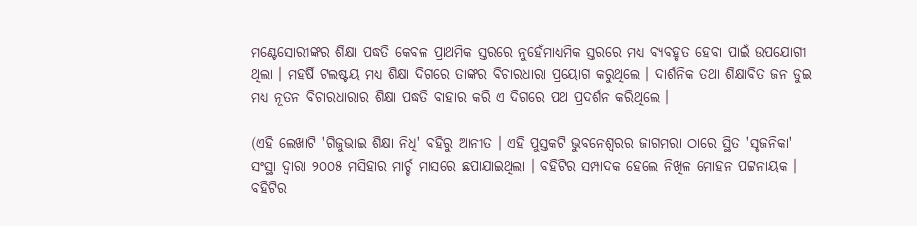ମଣ୍ଟେସୋରୀଙ୍କର ଶିକ୍ଷା ପଦ୍ଧତି କେବଳ ପ୍ରାଥମିକ ସ୍ତରରେ ନୁହେଁମାଧ୍ୟମିକ ସ୍ତରରେ ମଧ୍ୟ ବ୍ୟବହୃତ ହେବା ପାଇଁ ଉପଯୋଗୀ ଥିଲା । ମହର୍ଷି ଟଲଷ୍ଟୟ ମଧ୍ୟ ଶିକ୍ଷା ଦିଗରେ ତାଙ୍କର ବିଚାରଧାରା ପ୍ରୟୋଗ କରୁଥିଲେ । ଦାର୍ଶନିକ ତଥା ଶିକ୍ଷାବିତ ଜନ ଡୁଇ ମଧ୍ୟ ନୂତନ ବିଚାରଧାରାର ଶିକ୍ଷା ପଦ୍ଧତି ବାହାର କରି ଏ ଦିଗରେ ପଥ ପ୍ରଦର୍ଶନ କରିଥିଲେ ।

(ଏହି ଲେଖାଟି 'ଗିଜୁଭାଇ ଶିକ୍ଷା ନିଧି' ବହିରୁ ଆନୀତ । ଏହି ପୁସ୍ତକଟି ଭୁବନେଶ୍ୱରର ଜାଗମରା ଠାରେ ସ୍ଥିତ 'ସୃଜନିକା' ସଂସ୍ଥା ଦ୍ୱାରା ୨୦୦୫ ମସିହାର ମାର୍ଚ୍ଚ ମାସରେ ଛପାଯାଇଥିଲା । ବହିଟିର ସମ୍ପାଦକ ହେଲେ ନିଖିଳ ମୋହନ ପଟ୍ଟନାୟକ । ବହିଟିର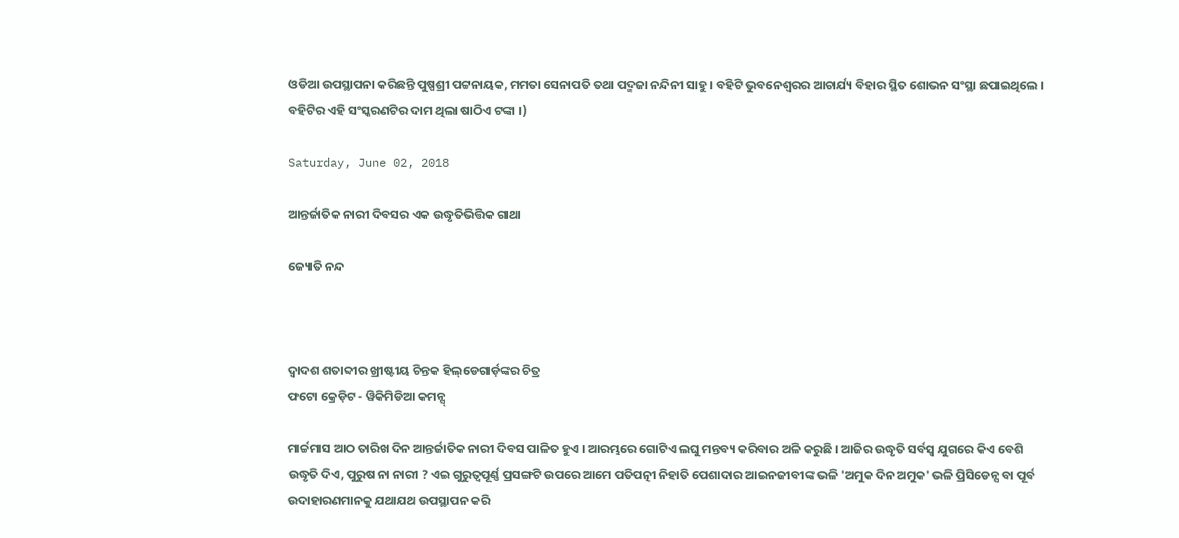ଓଡିଆ ଉପସ୍ଥାପନା କରିଛନ୍ତି ପୁଷ୍ପଶ୍ରୀ ପଟ୍ଟନାୟକ, ମମତା ସେନାପତି ତଥା ପଦ୍ମଜା ନନ୍ଦିନୀ ସାହୁ । ବହିଟି ଭୁବନେଶ୍ୱରର ଆଚାର୍ଯ୍ୟ ବିହାର ସ୍ଥିତ ଶୋଭନ ସଂସ୍ଥା ଛପାଇଥିଲେ । ବହିଟିର ଏହି ସଂସ୍କରଣଟିର ଦାମ ଥିଲା ଷାଠିଏ ଟଙ୍କା ।)

Saturday, June 02, 2018

ଆନ୍ତର୍ଜାତିକ ନାରୀ ଦିବସର ଏକ ଉଦ୍ଧୃତିଭିତ୍ତିକ ଗାଥା

ଜ୍ୟୋତି ନନ୍ଦ



ଦ୍ୱାଦଶ ଶତାବ୍ଦୀର ଖ୍ରୀଷ୍ଟୀୟ ଚିନ୍ତକ ହିଲ୍‌ଡେଗାର୍ଡ଼ଙ୍କର ଚିତ୍ର
ଫଟୋ କ୍ରେଡ଼ିଟ - ୱିକିମିଡିଆ କମନ୍ସ୍

ମାର୍ଚ୍ଚମାସ ଆଠ ତାରିଖ ଦିନ ଆନ୍ତର୍ଜାତିକ ନାରୀ ଦିବସ ପାଳିତ ହୁଏ । ଆରମ୍ଭରେ ଗୋଟିଏ ଲଘୁ ମନ୍ତବ୍ୟ କରିବାର ଅଳି କରୁଛି । ଆଜିର ଉଦ୍ଧୃତି ସର୍ବସ୍ୱ ଯୁଗରେ କିଏ ବେଶି ଉଦ୍ଧୃତି ଦିଏ, ପୁରୁଷ ନା ନାରୀ ? ଏଇ ଗୁରୁତ୍ୱପୂର୍ଣ୍ଣ ପ୍ରସଙ୍ଗଟି ଉପରେ ଆମେ ପତିପତ୍ନୀ ନିହାତି ପେଶାଦାର ଆଇନଜୀବୀଙ୍କ ଭଳି 'ଅମୁକ ଦିନ ଅମୁକ' ଭଳି ପ୍ରିସିଡେନ୍ସ ବା ପୂର୍ବ ଉଦାହାରଣମାନକୁ ଯଥାଯଥ ଉପସ୍ଥାପନ କରି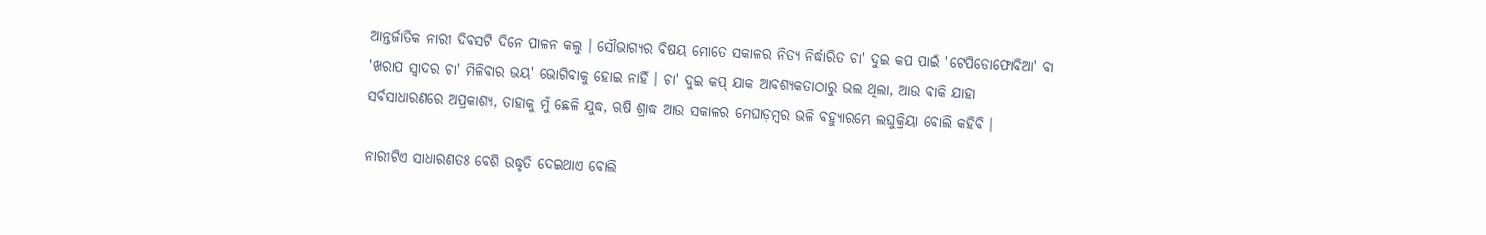ଆନ୍ତର୍ଜାତିକ ନାରୀ ଦିବସଟି ଦିନେ ପାଳନ କଲୁ । ସୌଭାଗ୍ୟର ବିଷୟ ମୋତେ ସକାଳର ନିତ୍ୟ ନିର୍ଦ୍ଧାରିତ ଚା' ଦୁଇ କପ ପାଇଁ 'ଟେପିଡୋଫୋବିଆ' ବା 'ଖରାପ ସ୍ୱାଦର ଚା' ମିଳିବାର ଭୟ' ଭୋଗିବାକୁ ହୋଇ ନାହିଁ । ଚା' ଦୁଇ କପ୍ ଯାକ ଆବଶ୍ୟକତାଠାରୁ ଭଲ ଥିଲା, ଆଉ ବାକି ଯାହା ସର୍ବସାଧାରଣରେ ଅପ୍ରକାଶ୍ୟ, ତାହାକୁ ମୁଁ ଛେଳି ଯୁଦ୍ଧ, ଋଷି ଶ୍ରାଦ୍ଧ ଆଉ ସକାଳର ମେଘାଡ଼ମ୍ବର ଭଳି ବହ୍ୟୁାରମ୍ଭେ ଲଘୁକ୍ରିୟା ବୋଲି କହିବି ।

ନାରୀଟିଏ ସାଧାରଣତଃ ବେଶି ଉଦ୍ଧୃତି ଦେଇଥାଏ ବୋଲି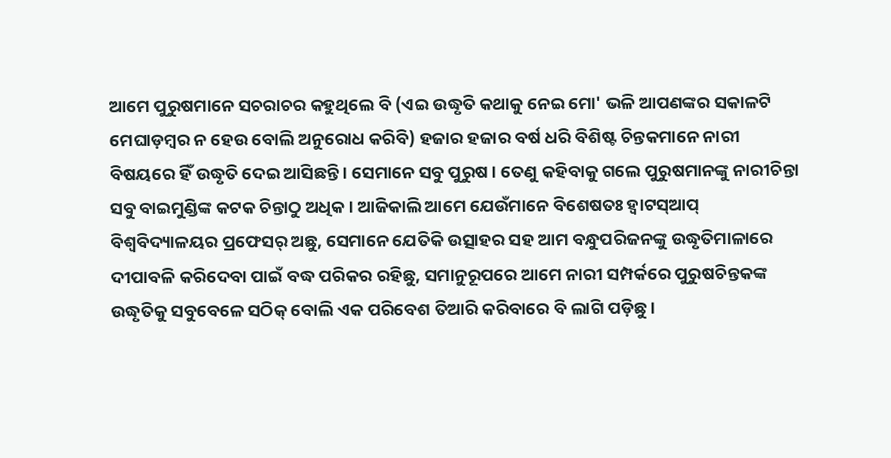ଆମେ ପୁରୁଷମାନେ ସଚରାଚର କହୁଥିଲେ ବି (ଏଇ ଉଦ୍ଧୃତି କଥାକୁ ନେଇ ମୋ' ଭଳି ଆପଣଙ୍କର ସକାଳଟି ମେଘାଡ଼ମ୍ବର ନ ହେଉ ବୋଲି ଅନୁରୋଧ କରିବି) ହଜାର ହଜାର ବର୍ଷ ଧରି ବିଶିଷ୍ଟ ଚିନ୍ତକମାନେ ନାରୀ ବିଷୟରେ ହିଁ ଉଦ୍ଧୃତି ଦେଇ ଆସିଛନ୍ତି । ସେମାନେ ସବୁ ପୁରୁଷ । ତେଣୁ କହିବାକୁ ଗଲେ ପୁରୁଷମାନଙ୍କୁ ନାରୀଚିନ୍ତା ସବୁ ବାଇମୁଣ୍ଡିଙ୍କ କଟକ ଚିନ୍ତାଠୁ ଅଧିକ । ଆଜିକାଲି ଆମେ ଯେଉଁମାନେ ବିଶେଷତଃ ହ୍ୱାଟସ୍‌ଆପ୍ ବିଶ୍ୱବିଦ୍ୟାଳୟର ପ୍ରଫେସର୍ ଅଛୁ, ସେମାନେ ଯେତିକି ଉତ୍ସାହର ସହ ଆମ ବନ୍ଧୁପରିଜନଙ୍କୁ ଉଦ୍ଧୃତିମାଳାରେ ଦୀପାବଳି କରିଦେବା ପାଇଁ ବଦ୍ଧ ପରିକର ରହିଛୁ, ସମାନୁରୂପରେ ଆମେ ନାରୀ ସମ୍ପର୍କରେ ପୁରୁଷଚିନ୍ତକଙ୍କ ଉଦ୍ଧୃତିକୁ ସବୁବେଳେ ସଠିକ୍ ବୋଲି ଏକ ପରିବେଶ ତିଆରି କରିବାରେ ବି ଲାଗି ପଡ଼ିଛୁ ।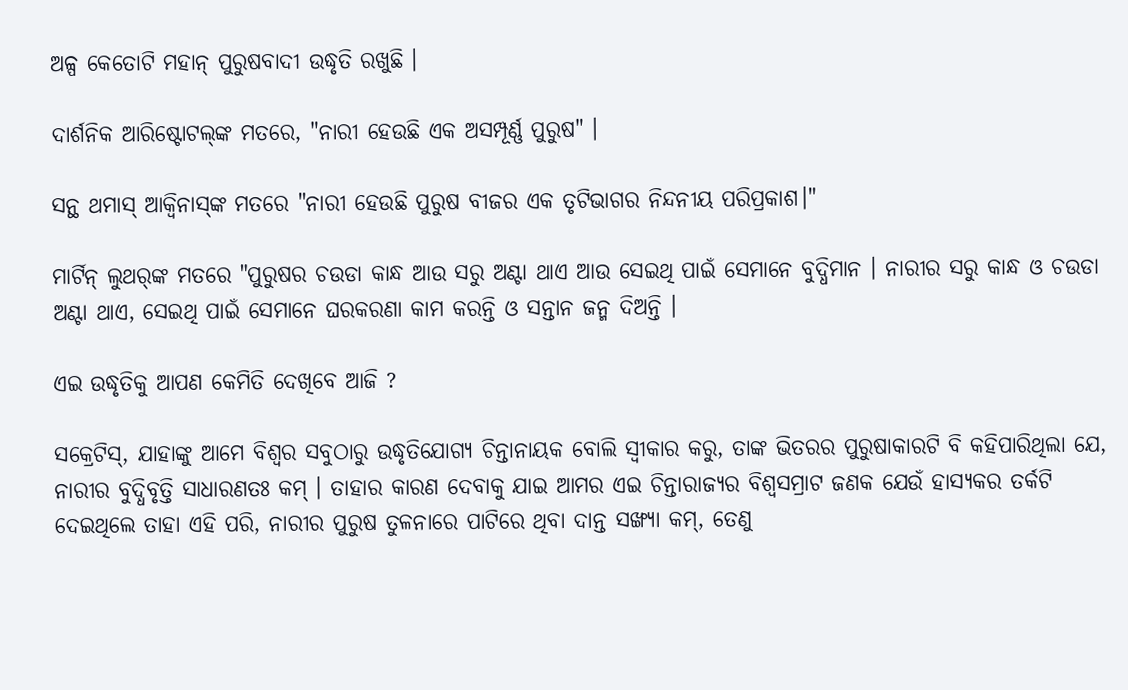ଅଳ୍ପ କେତୋଟି ମହାନ୍ ପୁରୁଷବାଦୀ ଉଦ୍ଧୃତି ରଖୁଛି ।

ଦାର୍ଶନିକ ଆରିଷ୍ଟୋଟଲ୍‌ଙ୍କ ମତରେ, "ନାରୀ ହେଉଛି ଏକ ଅସମ୍ପୂର୍ଣ୍ଣ ପୁରୁଷ" ।

ସନ୍ଥ ଥମାସ୍ ଆକ୍ୱିନାସ୍‌ଙ୍କ ମତରେ "ନାରୀ ହେଉଛି ପୁରୁଷ ବୀଜର ଏକ ତୃଟିଭାଗର ନିନ୍ଦନୀୟ ପରିପ୍ରକାଶ।"

ମାର୍ଟିନ୍ ଲୁଥର୍‌ଙ୍କ ମତରେ "ପୁରୁଷର ଚଉଡା କାନ୍ଧ ଆଉ ସରୁ ଅଣ୍ଟା ଥାଏ ଆଉ ସେଇଥି ପାଇଁ ସେମାନେ ବୁଦ୍ଧିମାନ । ନାରୀର ସରୁ କାନ୍ଧ ଓ ଚଉଡା ଅଣ୍ଟା ଥାଏ, ସେଇଥି ପାଇଁ ସେମାନେ ଘରକରଣା କାମ କରନ୍ତି ଓ ସନ୍ତାନ ଜନ୍ମ ଦିଅନ୍ତି ।

ଏଇ ଉଦ୍ଧୃତିକୁ ଆପଣ କେମିତି ଦେଖିବେ ଆଜି ?

ସକ୍ରେଟିସ୍, ଯାହାଙ୍କୁ ଆମେ ବିଶ୍ୱର ସବୁଠାରୁ ଉଦ୍ଧୃତିଯୋଗ୍ୟ ଚିନ୍ତାନାୟକ ବୋଲି ସ୍ୱୀକାର କରୁ, ତାଙ୍କ ଭିତରର ପୁରୁଷାକାରଟି ବି କହିପାରିଥିଲା ଯେ, ନାରୀର ବୁଦ୍ଧିବୃତ୍ତି ସାଧାରଣତଃ କମ୍ । ତାହାର କାରଣ ଦେବାକୁ ଯାଇ ଆମର ଏଇ ଚିନ୍ତାରାଜ୍ୟର ବିଶ୍ୱସମ୍ରାଟ ଜଣକ ଯେଉଁ ହାସ୍ୟକର ତର୍କଟି ଦେଇଥିଲେ ତାହା ଏହି ପରି, ନାରୀର ପୁରୁଷ ତୁଳନାରେ ପାଟିରେ ଥିବା ଦାନ୍ତ ସଙ୍ଖ୍ୟା କମ୍, ତେଣୁ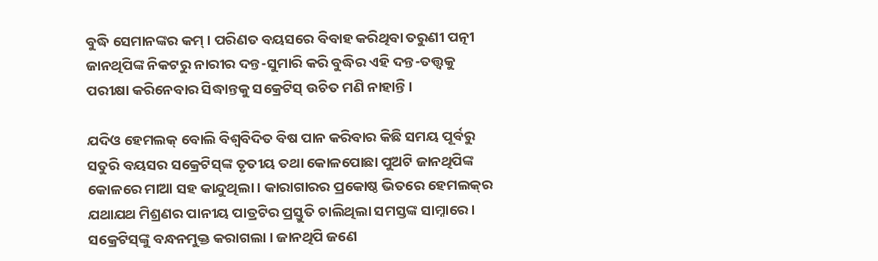ବୁଦ୍ଧି ସେମାନଙ୍କର କମ୍ । ପରିଣତ ବୟସରେ ବିବାହ କରିଥିବା ତରୁଣୀ ପତ୍ନୀ ଜାନଥିପିଙ୍କ ନିକଟରୁ ନାରୀର ଦନ୍ତ-ସୁମାରି କରି ବୁଦ୍ଧିର ଏହି ଦନ୍ତ-ତତ୍ତ୍ୱକୁ ପରୀକ୍ଷା କରିନେବାର ସିଦ୍ଧାନ୍ତକୁ ସକ୍ରେଟିସ୍ ଉଚିତ ମଣି ନାହାନ୍ତି ।

ଯଦିଓ ହେମଲକ୍ ବୋଲି ବିଶ୍ୱବିଦିତ ବିଷ ପାନ କରିବାର କିଛି ସମୟ ପୂର୍ବରୁ ସତୁରି ବୟସର ସକ୍ରେଟିସ୍‌ଙ୍କ ତୃତୀୟ ତଥା କୋଳପୋଛା ପୁଅଟି ଜାନଥିପିଙ୍କ କୋଳରେ ମାଆ ସହ କାନ୍ଦୁଥିଲା । କାରାଗାରର ପ୍ରକୋଷ୍ଠ ଭିତରେ ହେମଲକ୍‌ର ଯଥାଯଥ ମିଶ୍ରଣର ପାନୀୟ ପାତ୍ରଟିର ପ୍ରସ୍ତୁତି ଚାଲିଥିଲା ସମସ୍ତଙ୍କ ସାମ୍ନାରେ । ସକ୍ରେଟିସ୍‌ଙ୍କୁ ବନ୍ଧନମୁକ୍ତ କରାଗଲା । ଜାନଥିପି ଜଣେ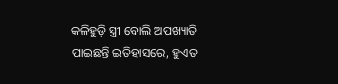କଳିହୁଡ଼ି ସ୍ତ୍ରୀ ବୋଲି ଅପଖ୍ୟାତି ପାଇଛନ୍ତି ଇତିହାସରେ, ହୁଏତ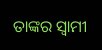ତାଙ୍କର ସ୍ୱାମୀ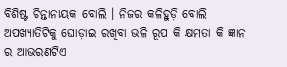ବିଶିଷ୍ଟ ଚିନ୍ତାନାୟକ ବୋଲି । ନିଜର କଳିହୁଡ଼ି ବୋଲି ଅପଖ୍ୟାତିଟିକୁ ଘୋଡ଼ାଇ ରଖିବା ଭଳି ରୂପ କି କ୍ଷମତା କି ଜ୍ଞାନ ର ଆଭରଣଟିଏ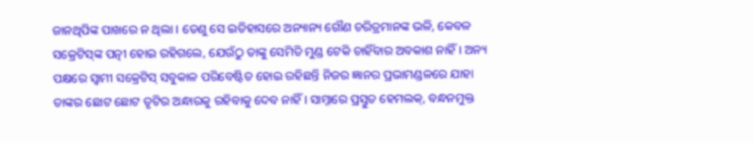ଜାନଥିପିଙ୍କ ପାଖରେ ନ ଥିଲା । ତେଣୁ ସେ ଇତିହାସରେ ଅନ୍ୟାନ୍ୟ ଗୌଣ ଚରିତ୍ରମାନଙ୍କ ଭଳି, କେବଳ ସକ୍ରେଟିସ୍‌ଙ୍କ ପତ୍ନୀ ହୋଇ ରହିଗଲେ, ଯେଉଁଠୁ ତାଙ୍କୁ ସେମିତି ମୁଣ୍ଡ ଟେକି ଚାହିଁବାର ଅବକାଶ ନାହିଁ । ଅନ୍ୟ ପକ୍ଷରେ ସ୍ୱାମୀ ସକ୍ରେଟିସ୍ ସବୁକାଳ ପରିବେଷ୍ଟିତ ହୋଇ ରହିଛନ୍ତି ନିଜର ଜ୍ଞାନର ପ୍ରଭାମଣ୍ଡଳରେ ଯାହା ତାଙ୍କର ଛୋଟ ଛୋଟ ତୃଟିର ଅନ୍ଧାରକୁ ରହିବାକୁ ଦେବ ନାହିଁ । ସାମ୍ନାରେ ପ୍ରସ୍ତୁତ ହେମଲକ୍, ବନ୍ଧନମୁକ୍ତ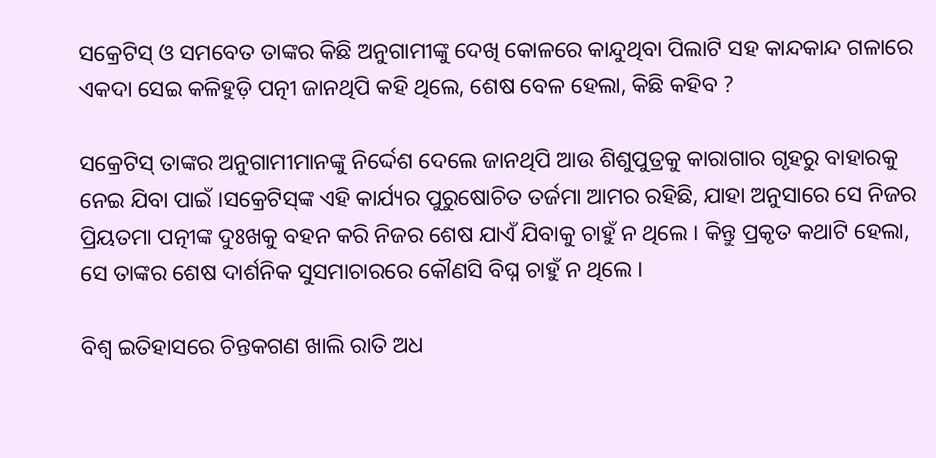ସକ୍ରେଟିସ୍ ଓ ସମବେତ ତାଙ୍କର କିଛି ଅନୁଗାମୀଙ୍କୁ ଦେଖି କୋଳରେ କାନ୍ଦୁଥିବା ପିଲାଟି ସହ କାନ୍ଦକାନ୍ଦ ଗଳାରେ ଏକଦା ସେଇ କଳିହୁଡ଼ି ପତ୍ନୀ ଜାନଥିପି କହି ଥିଲେ, ଶେଷ ବେଳ ହେଲା, କିଛି କହିବ ?

ସକ୍ରେଟିସ୍ ତାଙ୍କର ଅନୁଗାମୀମାନଙ୍କୁ ନିର୍ଦ୍ଦେଶ ଦେଲେ ଜାନଥିପି ଆଉ ଶିଶୁପୁତ୍ରକୁ କାରାଗାର ଗୃହରୁ ବାହାରକୁ ନେଇ ଯିବା ପାଇଁ ।ସକ୍ରେଟିସ୍‌ଙ୍କ ଏହି କାର୍ଯ୍ୟର ପୁରୁଷୋଚିତ ତର୍ଜମା ଆମର ରହିଛି, ଯାହା ଅନୁସାରେ ସେ ନିଜର ପ୍ରିୟତମା ପତ୍ନୀଙ୍କ ଦୁଃଖକୁ ବହନ କରି ନିଜର ଶେଷ ଯାଏଁ ଯିବାକୁ ଚାହୁଁ ନ ଥିଲେ । କିନ୍ତୁ ପ୍ରକୃତ କଥାଟି ହେଲା, ସେ ତାଙ୍କର ଶେଷ ଦାର୍ଶନିକ ସୁସମାଚାରରେ କୌଣସି ବିଘ୍ନ ଚାହୁଁ ନ ଥିଲେ ।

ବିଶ୍ୱ ଇତିହାସରେ ଚିନ୍ତକଗଣ ଖାଲି ରାତି ଅଧ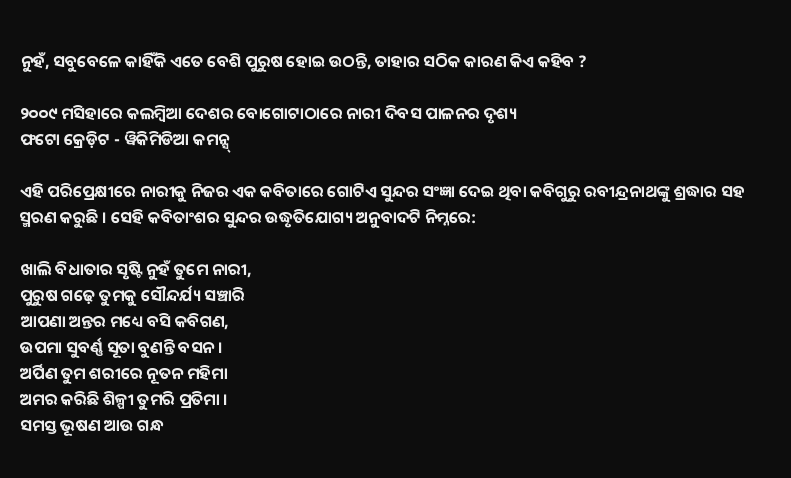ନୁହଁ, ସବୁବେଳେ କାହିଁକି ଏତେ ବେଶି ପୁରୁଷ ହୋଇ ଉଠନ୍ତି, ତାହାର ସଠିକ କାରଣ କିଏ କହିବ ?

୨୦୦୯ ମସିହାରେ କଲମ୍ବିଆ ଦେଶର ବୋଗୋଟାଠାରେ ନାରୀ ଦିବସ ପାଳନର ଦୃଶ୍ୟ
ଫଟୋ କ୍ରେଡ଼ିଟ - ୱିକିମିଡିଆ କମନ୍ସ୍

ଏହି ପରିପ୍ରେକ୍ଷୀରେ ନାରୀକୁ ନିଜର ଏକ କବିତାରେ ଗୋଟିଏ ସୁନ୍ଦର ସଂଜ୍ଞା ଦେଇ ଥିବା କବିଗୁରୁ ରବୀନ୍ଦ୍ରନାଥଙ୍କୁ ଶ୍ରଦ୍ଧାର ସହ ସ୍ମରଣ କରୁଛି । ସେହି କବିତାଂଶର ସୁନ୍ଦର ଉଦ୍ଧୃତିଯୋଗ୍ୟ ଅନୁବାଦଟି ନିମ୍ନରେ:

ଖାଲି ବିଧାତାର ସୃଷ୍ଟି ନୁହଁ ତୁମେ ନାରୀ,
ପୁରୁଷ ଗଢ଼େ ତୁମକୁ ସୌନ୍ଦର୍ଯ୍ୟ ସଞ୍ଚାରି
ଆପଣା ଅନ୍ତର ମଧ୍ୟେ ବସି କବିଗଣ,
ଉପମା ସୁବର୍ଣ୍ଣ ସୂତା ବୁଣନ୍ତି ବସନ ।
ଅର୍ପିଣ ତୁମ ଶରୀରେ ନୂତନ ମହିମା
ଅମର କରିଛି ଶିଳ୍ପୀ ତୁମରି ପ୍ରତିମା ।
ସମସ୍ତ ଭୂଷଣ ଆଉ ଗନ୍ଧ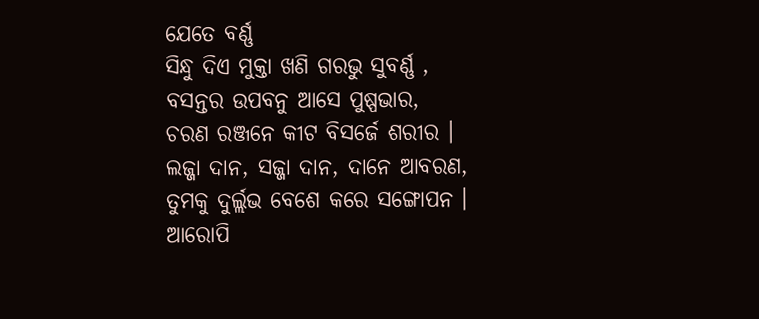ଯେତେ ବର୍ଣ୍ଣ
ସିନ୍ଧୁ ଦିଏ ମୁକ୍ତା ଖଣି ଗରଭୁ ସୁବର୍ଣ୍ଣ ,
ବସନ୍ତର ଉପବନୁ ଆସେ ପୁଷ୍ପଭାର,
ଚରଣ ରଞ୍ଜନେ କୀଟ ବିସର୍ଜେ ଶରୀର ।
ଲଜ୍ଜା ଦାନ, ସଜ୍ଜା ଦାନ, ଦାନେ ଆବରଣ,
ତୁମକୁ ଦୁର୍ଲ୍ଲଭ ବେଶେ କରେ ସଙ୍ଗୋପନ ।
ଆରୋପି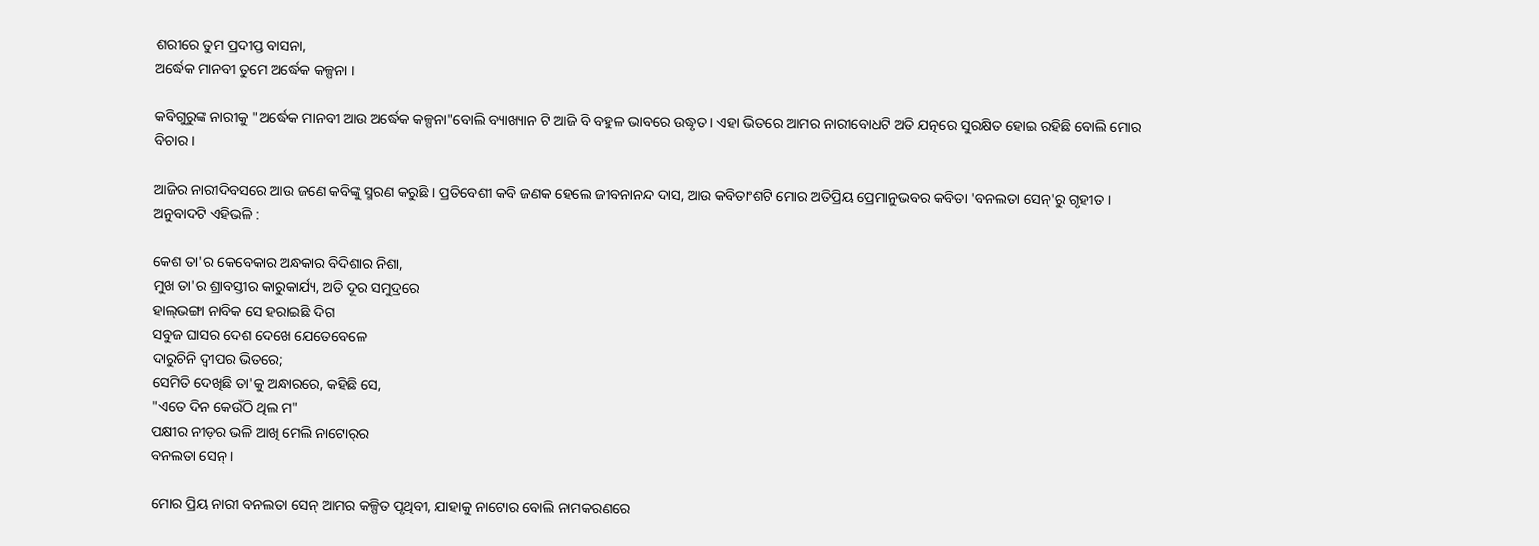ଶରୀରେ ତୁମ ପ୍ରଦୀପ୍ତ ବାସନା,
ଅର୍ଦ୍ଧେକ ମାନବୀ ତୁମେ ଅର୍ଦ୍ଧେକ କଳ୍ପନା ।

କବିଗୁରୁଙ୍କ ନାରୀକୁ "ଅର୍ଦ୍ଧେକ ମାନବୀ ଆଉ ଅର୍ଦ୍ଧେକ କଳ୍ପନା"ବୋଲି ବ୍ୟାଖ୍ୟାନ ଟି ଆଜି ବି ବହୁଳ ଭାବରେ ଉଦ୍ଧୃତ । ଏହା ଭିତରେ ଆମର ନାରୀବୋଧଟି ଅତି ଯତ୍ନରେ ସୁରକ୍ଷିତ ହୋଇ ରହିଛି ବୋଲି ମୋର ବିଚାର ।

ଆଜିର ନାରୀଦିବସରେ ଆଉ ଜଣେ କବିଙ୍କୁ ସ୍ମରଣ କରୁଛି । ପ୍ରତିବେଶୀ କବି ଜଣକ ହେଲେ ଜୀବନାନନ୍ଦ ଦାସ, ଆଉ କବିତାଂଶଟି ମୋର ଅତିପ୍ରିୟ ପ୍ରେମାନୁଭବର କବିତା 'ବନଲତା ସେନ୍'ରୁ ଗୃହୀତ । ଅନୁବାଦଟି ଏହିଭଳି :

କେଶ ତା'ର କେବେକାର ଅନ୍ଧକାର ବିଦିଶାର ନିଶା,
ମୁଖ ତା'ର ଶ୍ରାବସ୍ତୀର କାରୁକାର୍ଯ୍ୟ, ଅତି ଦୂର ସମୁଦ୍ରରେ
ହାଲ୍‌ଭଙ୍ଗା ନାବିକ ସେ ହରାଇଛି ଦିଗ
ସବୁଜ ଘାସର ଦେଶ ଦେଖେ ଯେତେବେଳେ
ଦାରୁଚିନି ଦ୍ୱୀପର ଭିତରେ;
ସେମିତି ଦେଖିଛି ତା'କୁ ଅନ୍ଧାରରେ, କହିଛି ସେ,
"ଏତେ ଦିନ କେଉଁଠି ଥିଲ ମ"
ପକ୍ଷୀର ନୀଡ଼ର ଭଳି ଆଖି ମେଲି ନାଟୋର୍‌ର
ବନଲତା ସେନ୍ ।

ମୋର ପ୍ରିୟ ନାରୀ ବନଲତା ସେନ୍ ଆମର କଳ୍ପିତ ପୃଥିବୀ, ଯାହାକୁ ନାଟୋର ବୋଲି ନାମକରଣରେ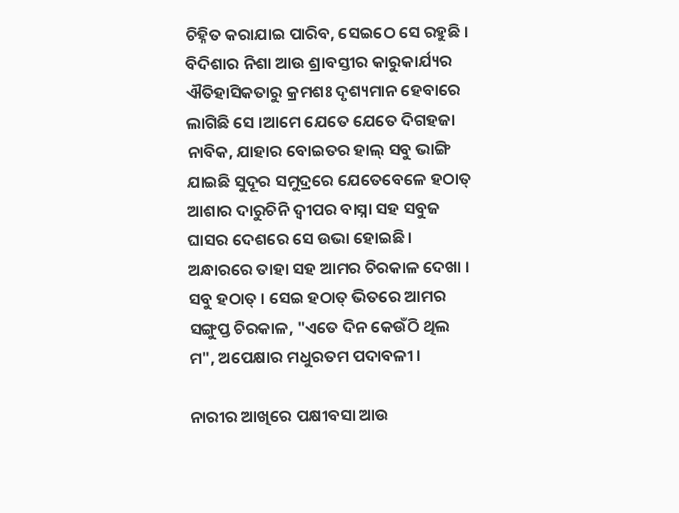ଚିହ୍ନିତ କରାଯାଇ ପାରିବ, ସେଇଠେ ସେ ରହୁଛି । ବିଦିଶାର ନିଶା ଆଉ ଶ୍ରାବସ୍ତୀର କାରୁକାର୍ଯ୍ୟର ଐତିହାସିକତାରୁ କ୍ରମଶଃ ଦୃଶ୍ୟମାନ ହେବାରେ ଲାଗିଛି ସେ ।ଆମେ ଯେତେ ଯେତେ ଦିଗହଜା ନାବିକ, ଯାହାର ବୋଇତର ହାଲ୍ ସବୁ ଭାଙ୍ଗି ଯାଇଛି ସୁଦୂର ସମୁଦ୍ରରେ ଯେତେବେଳେ ହଠାତ୍ ଆଶାର ଦାରୁଚିନି ଦ୍ୱୀପର ବାସ୍ନା ସହ ସବୁଜ ଘାସର ଦେଶରେ ସେ ଉଭା ହୋଇଛି । ଅନ୍ଧାରରେ ତାହା ସହ ଆମର ଚିରକାଳ ଦେଖା । ସବୁ ହଠାତ୍ । ସେଇ ହଠାତ୍ ଭିତରେ ଆମର ସଙ୍ଗୁପ୍ତ ଚିରକାଳ, "ଏତେ ଦିନ କେଉଁଠି ଥିଲ ମ", ଅପେକ୍ଷାର ମଧୁରତମ ପଦାବଳୀ ।

ନାରୀର ଆଖିରେ ପକ୍ଷୀବସା ଆଉ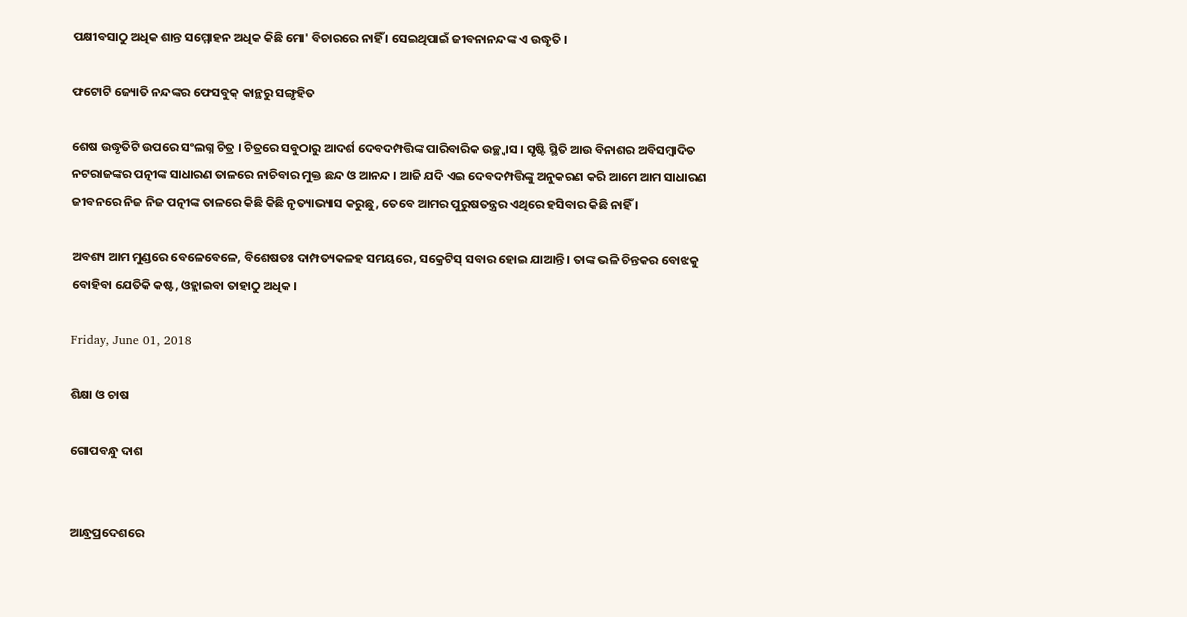ପକ୍ଷୀବସାଠୁ ଅଧିକ ଶାନ୍ତ ସମ୍ମୋହନ ଅଧିକ କିଛି ମୋ' ବିଚାରରେ ନାହିଁ । ସେଇଥିପାଇଁ ଜୀବନାନନ୍ଦଙ୍କ ଏ ଉଦ୍ଧୃତି ।

ଫଟୋଟି ଜ୍ୟୋତି ନନ୍ଦଙ୍କର ଫେସବୁକ୍ କାନ୍ଥରୁ ସଙ୍ଗୃହିତ

ଶେଷ ଉଦ୍ଧୃତିଟି ଉପରେ ସଂଲଗ୍ନ ଚିତ୍ର । ଚିତ୍ରରେ ସବୁଠାରୁ ଆଦର୍ଶ ଦେବଦମ୍ପତ୍ତିଙ୍କ ପାରିବାରିକ ଉଚ୍ଛ୍ୱାସ । ସୃଷ୍ଟି ସ୍ଥିତି ଆଉ ବିନାଶର ଅବିସମ୍ବାଦିତ ନଟରାଜଙ୍କର ପତ୍ନୀଙ୍କ ସାଧାରଣ ତାଳରେ ନାଚିବାର ମୁକ୍ତ ଛନ୍ଦ ଓ ଆନନ୍ଦ । ଆଜି ଯଦି ଏଇ ଦେବଦମ୍ପତ୍ତିଙ୍କୁ ଅନୁକରଣ କରି ଆମେ ଆମ ସାଧାରଣ ଜୀବନରେ ନିଜ ନିଜ ପତ୍ନୀଙ୍କ ତାଳରେ କିଛି କିଛି ନୃତ୍ୟାଭ୍ୟାସ କରୁଛୁ, ତେବେ ଆମର ପୁରୁଷତନ୍ତ୍ରର ଏଥିରେ ହସିବାର କିଛି ନାହିଁ ।

ଅବଶ୍ୟ ଆମ ମୁଣ୍ଡରେ ବେଳେବେଳେ, ବିଶେଷତଃ ଦାମ୍ପତ୍ୟକଳହ ସମୟରେ, ସକ୍ରେଟିସ୍ ସବାର ହୋଇ ଯାଆନ୍ତି । ତାଙ୍କ ଭଳି ଚିନ୍ତକର ବୋଝକୁ ବୋହିବା ଯେତିକି କଷ୍ଟ, ଓହ୍ଲାଇବା ତାହାଠୁ ଅଧିକ ।

Friday, June 01, 2018

ଶିକ୍ଷା ଓ ଚାଷ

ଗୋପବନ୍ଧୁ ଦାଶ


ଆନ୍ଧ୍ରପ୍ରଦେଶରେ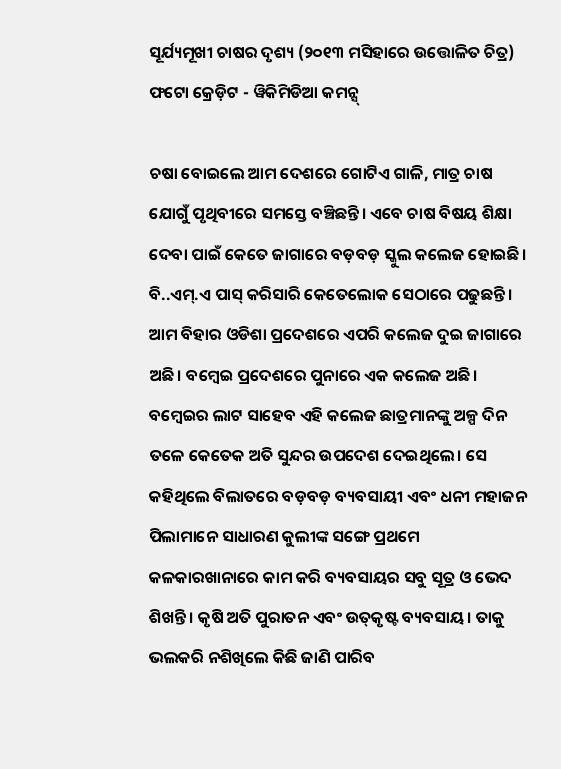ସୂର୍ଯ୍ୟମୂଖୀ ଚାଷର ଦୃଶ୍ୟ (୨୦୧୩ ମସିହାରେ ଉତ୍ତୋଳିତ ଚିତ୍ର)
ଫଟୋ କ୍ରେଡ଼ିଟ - ୱିକିମିଡିଆ କମନ୍ସ୍

ଚଷା ବୋଇଲେ ଆମ ଦେଶରେ ଗୋଟିଏ ଗାଳି, ମାତ୍ର ଚାଷ ଯୋଗୁଁ ପୃଥିବୀରେ ସମସ୍ତେ ବଞ୍ଚିଛନ୍ତି। ଏବେ ଚାଷ ବିଷୟ ଶିକ୍ଷା ଦେବା ପାଇଁ କେତେ ଜାଗାରେ ବଡ଼ବଡ଼ ସ୍କୁଲ କଲେଜ ହୋଇଛି। ବି..ଏମ୍.ଏ ପାସ୍ କରିସାରି କେତେଲୋକ ସେଠାରେ ପଢୁଛନ୍ତି। ଆମ ବିହାର ଓଡିଶା ପ୍ରଦେଶରେ ଏପରି କଲେଜ ଦୁଇ ଜାଗାରେ ଅଛି। ବମ୍ୱେଇ ପ୍ରଦେଶରେ ପୁନାରେ ଏକ କଲେଜ ଅଛି। ବମ୍ୱେଇର ଲାଟ ସାହେବ ଏହି କଲେଜ ଛାତ୍ରମାନଙ୍କୁ ଅଳ୍ପ ଦିନ ତଳେ କେତେକ ଅତି ସୁନ୍ଦର ଉପଦେଶ ଦେଇଥିଲେ। ସେ କହିଥିଲେ ବିଲାତରେ ବଡ଼ବଡ଼ ବ୍ୟବସାୟୀ ଏବଂ ଧନୀ ମହାଜନ ପିଲାମାନେ ସାଧାରଣ କୁଲୀଙ୍କ ସଙ୍ଗେ ପ୍ରଥମେ କଳକାରଖାନାରେ କାମ କରି ବ୍ୟବସାୟର ସବୁ ସୂତ୍ର ଓ ଭେଦ ଶିଖନ୍ତି। କୃଷି ଅତି ପୁରାତନ ଏବଂ ଉତ୍‌କୃଷ୍ଟ ବ୍ୟବସାୟ। ତାକୁ ଭଲକରି ନଶିଖିଲେ କିଛି ଜାଣି ପାରିବ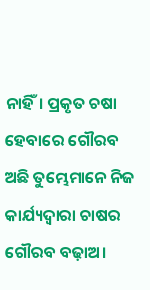ନାହିଁ। ପ୍ରକୃତ ଚଷା ହେବାରେ ଗୌରବ ଅଛି ତୁମ୍ଭେମାନେ ନିଜ କାର୍ଯ୍ୟଦ୍ୱାରା ଚାଷର ଗୌରବ ବଢ଼ାଅ।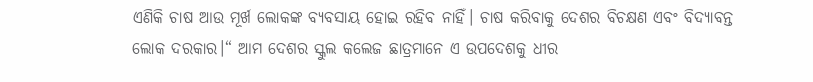ଏଣିକି ଚାଷ ଆଉ ମୂର୍ଖ ଲୋକଙ୍କ ବ୍ୟବସାୟ ହୋଇ ରହିବ ନାହିଁ। ଚାଷ କରିବାକୁ ଦେଶର ବିଚକ୍ଷଣ ଏବଂ ବିଦ୍ୟାବନ୍ତ ଲୋକ ଦରକାର।“ ଆମ ଦେଶର ସ୍କୁଲ କଲେଜ ଛାତ୍ରମାନେ ଏ ଉପଦେଶକୁ ଧୀର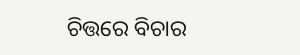ଚିତ୍ତରେ ବିଚାର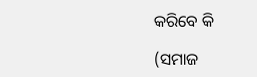କରିବେ କି

(ସମାଜ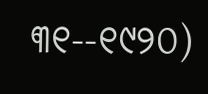୩୧--୧୯୨୦)